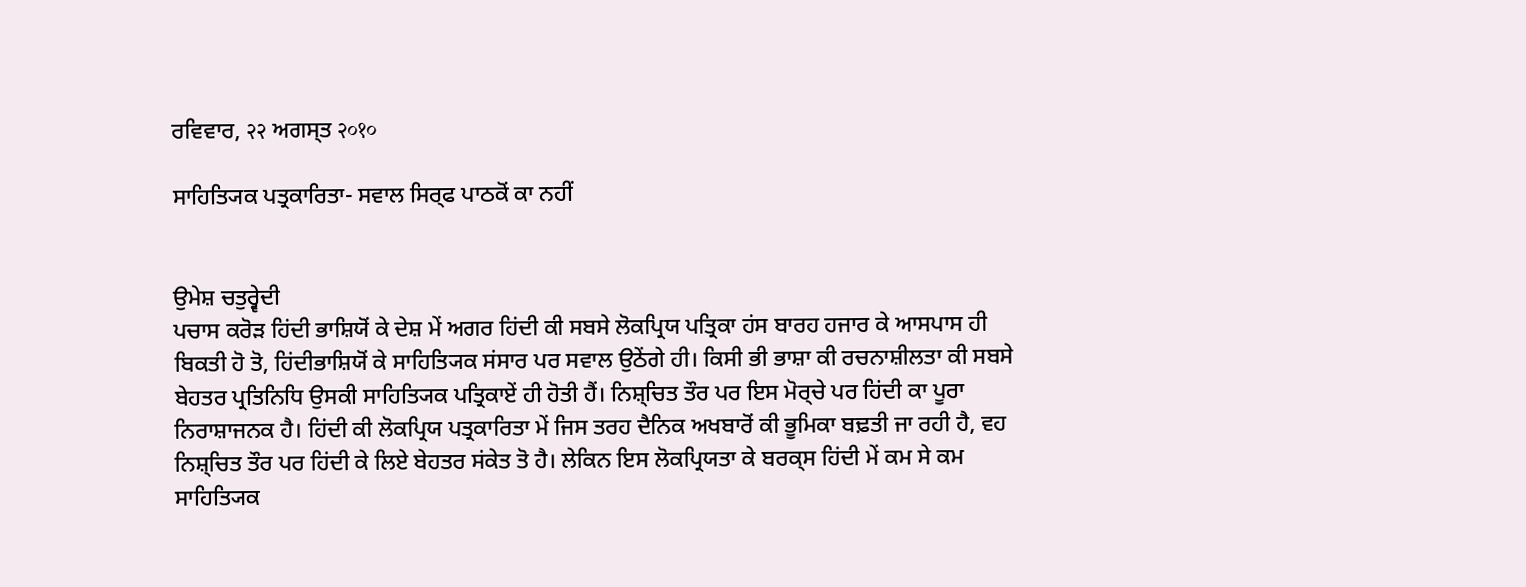ਰਵਿਵਾਰ, २२ ਅਗਸ੍ਤ २०१०

ਸਾਹਿਤ੍ਯਿਕ ਪਤ੍ਰਕਾਰਿਤਾ- ਸਵਾਲ ਸਿਰ੍ਫ ਪਾਠਕੋਂ ਕਾ ਨਹੀਂ


ਉਮੇਸ਼ ਚਤੁਰ੍ਵੇਦੀ
ਪਚਾਸ ਕਰੋਡ਼ ਹਿਂਦੀ ਭਾਸ਼ਿਯੋਂ ਕੇ ਦੇਸ਼ ਮੇਂ ਅਗਰ ਹਿਂਦੀ ਕੀ ਸਬਸੇ ਲੋਕਪ੍ਰਿਯ ਪਤ੍ਰਿਕਾ ਹਂਸ ਬਾਰਹ ਹਜਾਰ ਕੇ ਆਸਪਾਸ ਹੀ ਬਿਕਤੀ ਹੋ ਤੋ, ਹਿਂਦੀਭਾਸ਼ਿਯੋਂ ਕੇ ਸਾਹਿਤ੍ਯਿਕ ਸਂਸਾਰ ਪਰ ਸਵਾਲ ਉਠੇਂਗੇ ਹੀ। ਕਿਸੀ ਭੀ ਭਾਸ਼ਾ ਕੀ ਰਚਨਾਸ਼ੀਲਤਾ ਕੀ ਸਬਸੇ ਬੇਹਤਰ ਪ੍ਰਤਿਨਿਧਿ ਉਸਕੀ ਸਾਹਿਤ੍ਯਿਕ ਪਤ੍ਰਿਕਾਏਂ ਹੀ ਹੋਤੀ ਹੈਂ। ਨਿਸ਼੍ਚਿਤ ਤੌਰ ਪਰ ਇਸ ਮੋਰ੍ਚੇ ਪਰ ਹਿਂਦੀ ਕਾ ਪੂਰਾ ਨਿਰਾਸ਼ਾਜਨਕ ਹੈ। ਹਿਂਦੀ ਕੀ ਲੋਕਪ੍ਰਿਯ ਪਤ੍ਰਕਾਰਿਤਾ ਮੇਂ ਜਿਸ ਤਰਹ ਦੈਨਿਕ ਅਖਬਾਰੋਂ ਕੀ ਭੂਮਿਕਾ ਬਢ਼ਤੀ ਜਾ ਰਹੀ ਹੈ, ਵਹ ਨਿਸ਼੍ਚਿਤ ਤੌਰ ਪਰ ਹਿਂਦੀ ਕੇ ਲਿਏ ਬੇਹਤਰ ਸਂਕੇਤ ਤੋ ਹੈ। ਲੇਕਿਨ ਇਸ ਲੋਕਪ੍ਰਿਯਤਾ ਕੇ ਬਰਕ੍ਸ ਹਿਂਦੀ ਮੇਂ ਕਮ ਸੇ ਕਮ ਸਾਹਿਤ੍ਯਿਕ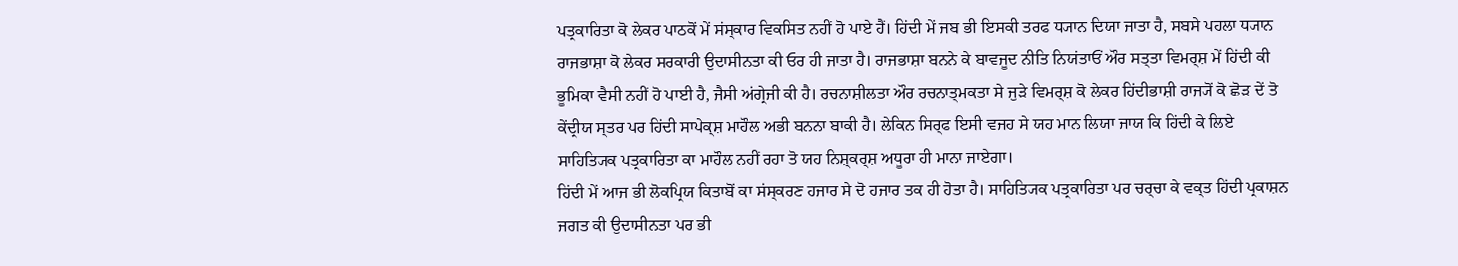ਪਤ੍ਰਕਾਰਿਤਾ ਕੋ ਲੇਕਰ ਪਾਠਕੋਂ ਮੇਂ ਸਂਸ੍ਕਾਰ ਵਿਕਸਿਤ ਨਹੀਂ ਹੋ ਪਾਏ ਹੈਂ। ਹਿਂਦੀ ਮੇਂ ਜਬ ਭੀ ਇਸਕੀ ਤਰਫ ਧ੍ਯਾਨ ਦਿਯਾ ਜਾਤਾ ਹੈ, ਸਬਸੇ ਪਹਲਾ ਧ੍ਯਾਨ ਰਾਜਭਾਸ਼ਾ ਕੋ ਲੇਕਰ ਸਰਕਾਰੀ ਉਦਾਸੀਨਤਾ ਕੀ ਓਰ ਹੀ ਜਾਤਾ ਹੈ। ਰਾਜਭਾਸ਼ਾ ਬਨਨੇ ਕੇ ਬਾਵਜੂਦ ਨੀਤਿ ਨਿਯਂਤਾਓਂ ਔਰ ਸਤ੍ਤਾ ਵਿਮਰ੍ਸ਼ ਮੇਂ ਹਿਂਦੀ ਕੀ ਭੂਮਿਕਾ ਵੈਸੀ ਨਹੀਂ ਹੋ ਪਾਈ ਹੈ, ਜੈਸੀ ਅਂਗ੍ਰੇਜੀ ਕੀ ਹੈ। ਰਚਨਾਸ਼ੀਲਤਾ ਔਰ ਰਚਨਾਤ੍ਮਕਤਾ ਸੇ ਜੁਡ਼ੇ ਵਿਮਰ੍ਸ਼ ਕੋ ਲੇਕਰ ਹਿਂਦੀਭਾਸ਼ੀ ਰਾਜ੍ਯੋਂ ਕੋ ਛੋਡ਼ ਦੇਂ ਤੋ ਕੇਂਦ੍ਰੀਯ ਸ੍ਤਰ ਪਰ ਹਿਂਦੀ ਸਾਪੇਕ੍ਸ਼ ਮਾਹੌਲ ਅਭੀ ਬਨਨਾ ਬਾਕੀ ਹੈ। ਲੇਕਿਨ ਸਿਰ੍ਫ ਇਸੀ ਵਜਹ ਸੇ ਯਹ ਮਾਨ ਲਿਯਾ ਜਾਯ ਕਿ ਹਿਂਦੀ ਕੇ ਲਿਏ ਸਾਹਿਤ੍ਯਿਕ ਪਤ੍ਰਕਾਰਿਤਾ ਕਾ ਮਾਹੌਲ ਨਹੀਂ ਰਹਾ ਤੋ ਯਹ ਨਿਸ਼੍ਕਰ੍ਸ਼ ਅਧੂਰਾ ਹੀ ਮਾਨਾ ਜਾਏਗਾ।
ਹਿਂਦੀ ਮੇਂ ਆਜ ਭੀ ਲੋਕਪ੍ਰਿਯ ਕਿਤਾਬੋਂ ਕਾ ਸਂਸ੍ਕਰਣ ਹਜਾਰ ਸੇ ਦੋ ਹਜਾਰ ਤਕ ਹੀ ਹੋਤਾ ਹੈ। ਸਾਹਿਤ੍ਯਿਕ ਪਤ੍ਰਕਾਰਿਤਾ ਪਰ ਚਰ੍ਚਾ ਕੇ ਵਕ੍ਤ ਹਿਂਦੀ ਪ੍ਰਕਾਸ਼ਨ ਜਗਤ ਕੀ ਉਦਾਸੀਨਤਾ ਪਰ ਭੀ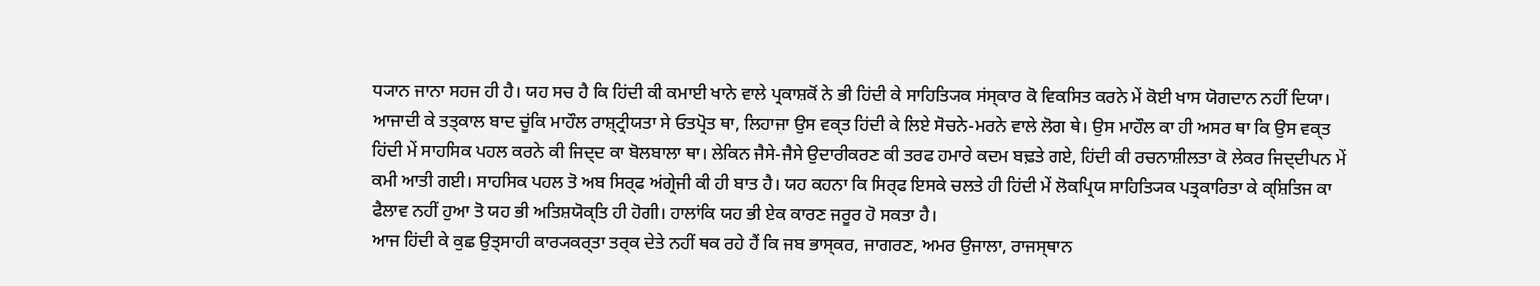ਧ੍ਯਾਨ ਜਾਨਾ ਸਹਜ ਹੀ ਹੈ। ਯਹ ਸਚ ਹੈ ਕਿ ਹਿਂਦੀ ਕੀ ਕਮਾਈ ਖਾਨੇ ਵਾਲੇ ਪ੍ਰਕਾਸ਼ਕੋਂ ਨੇ ਭੀ ਹਿਂਦੀ ਕੇ ਸਾਹਿਤ੍ਯਿਕ ਸਂਸ੍ਕਾਰ ਕੋ ਵਿਕਸਿਤ ਕਰਨੇ ਮੇਂ ਕੋਈ ਖਾਸ ਯੋਗਦਾਨ ਨਹੀਂ ਦਿਯਾ। ਆਜਾਦੀ ਕੇ ਤਤ੍ਕਾਲ ਬਾਦ ਚੂਂਕਿ ਮਾਹੌਲ ਰਾਸ਼੍ਟ੍ਰੀਯਤਾ ਸੇ ਓਤਪ੍ਰੋਤ ਥਾ, ਲਿਹਾਜਾ ਉਸ ਵਕ੍ਤ ਹਿਂਦੀ ਕੇ ਲਿਏ ਸੋਚਨੇ-ਮਰਨੇ ਵਾਲੇ ਲੋਗ ਥੇ। ਉਸ ਮਾਹੌਲ ਕਾ ਹੀ ਅਸਰ ਥਾ ਕਿ ਉਸ ਵਕ੍ਤ ਹਿਂਦੀ ਮੇਂ ਸਾਹਸਿਕ ਪਹਲ ਕਰਨੇ ਕੀ ਜਿਦ੍ਦ ਕਾ ਬੋਲਬਾਲਾ ਥਾ। ਲੇਕਿਨ ਜੈਸੇ-ਜੈਸੇ ਉਦਾਰੀਕਰਣ ਕੀ ਤਰਫ ਹਮਾਰੇ ਕਦਮ ਬਢ਼ਤੇ ਗਏ, ਹਿਂਦੀ ਕੀ ਰਚਨਾਸ਼ੀਲਤਾ ਕੋ ਲੇਕਰ ਜਿਦ੍ਦੀਪਨ ਮੇਂ ਕਮੀ ਆਤੀ ਗਈ। ਸਾਹਸਿਕ ਪਹਲ ਤੋ ਅਬ ਸਿਰ੍ਫ ਅਂਗ੍ਰੇਜੀ ਕੀ ਹੀ ਬਾਤ ਹੈ। ਯਹ ਕਹਨਾ ਕਿ ਸਿਰ੍ਫ ਇਸਕੇ ਚਲਤੇ ਹੀ ਹਿਂਦੀ ਮੇਂ ਲੋਕਪ੍ਰਿਯ ਸਾਹਿਤ੍ਯਿਕ ਪਤ੍ਰਕਾਰਿਤਾ ਕੇ ਕ੍ਸ਼ਿਤਿਜ ਕਾ ਫੈਲਾਵ ਨਹੀਂ ਹੁਆ ਤੋ ਯਹ ਭੀ ਅਤਿਸ਼ਯੋਕ੍ਤਿ ਹੀ ਹੋਗੀ। ਹਾਲਾਂਕਿ ਯਹ ਭੀ ਏਕ ਕਾਰਣ ਜਰੂਰ ਹੋ ਸਕਤਾ ਹੈ।
ਆਜ ਹਿਂਦੀ ਕੇ ਕੁਛ ਉਤ੍ਸਾਹੀ ਕਾਰ੍ਯਕਰ੍ਤਾ ਤਰ੍ਕ ਦੇਤੇ ਨਹੀਂ ਥਕ ਰਹੇ ਹੈਂ ਕਿ ਜਬ ਭਾਸ੍ਕਰ, ਜਾਗਰਣ, ਅਮਰ ਉਜਾਲਾ, ਰਾਜਸ੍ਥਾਨ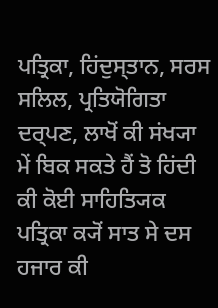ਪਤ੍ਰਿਕਾ, ਹਿਂਦੁਸ੍ਤਾਨ, ਸਰਸ ਸਲਿਲ, ਪ੍ਰਤਿਯੋਗਿਤਾ ਦਰ੍ਪਣ, ਲਾਖੋਂ ਕੀ ਸਂਖ੍ਯਾ ਮੇਂ ਬਿਕ ਸਕਤੇ ਹੈਂ ਤੋ ਹਿਂਦੀ ਕੀ ਕੋਈ ਸਾਹਿਤ੍ਯਿਕ ਪਤ੍ਰਿਕਾ ਕ੍ਯੋਂ ਸਾਤ ਸੇ ਦਸ ਹਜਾਰ ਕੀ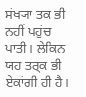ਸਂਖ੍ਯਾ ਤਕ ਭੀ ਨਹੀਂ ਪਹੁਂਚ ਪਾਤੀ। ਲੇਕਿਨ ਯਹ ਤਰ੍ਕ ਭੀ ਏਕਾਂਗੀ ਹੀ ਹੈ।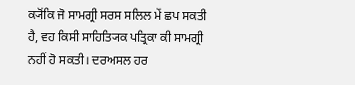ਕ੍ਯੋਂਕਿ ਜੋ ਸਾਮਗ੍ਰੀ ਸਰਸ ਸਲਿਲ ਮੇਂ ਛਪ ਸਕਤੀ ਹੈ, ਵਹ ਕਿਸੀ ਸਾਹਿਤ੍ਯਿਕ ਪਤ੍ਰਿਕਾ ਕੀ ਸਾਮਗ੍ਰੀ ਨਹੀਂ ਹੋ ਸਕਤੀ। ਦਰਅਸਲ ਹਰ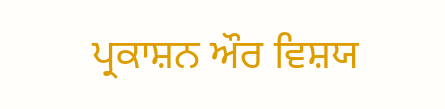ਪ੍ਰਕਾਸ਼ਨ ਔਰ ਵਿਸ਼ਯ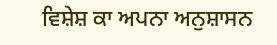ਵਿਸ਼ੇਸ਼ ਕਾ ਅਪਨਾ ਅਨੁਸ਼ਾਸਨ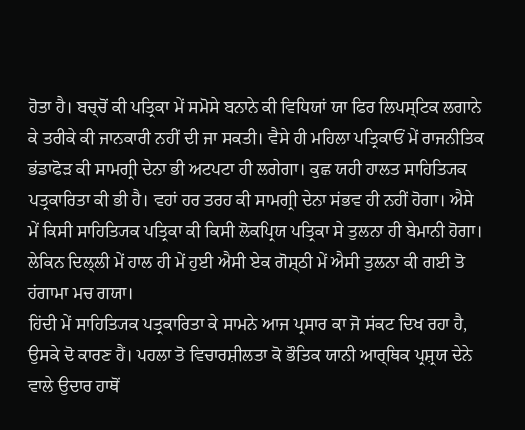ਹੋਤਾ ਹੈ। ਬਚ੍ਚੋਂ ਕੀ ਪਤ੍ਰਿਕਾ ਮੇਂ ਸਮੋਸੇ ਬਨਾਨੇ ਕੀ ਵਿਧਿਯਾਂ ਯਾ ਫਿਰ ਲਿਪਸ੍ਟਿਕ ਲਗਾਨੇ ਕੇ ਤਰੀਕੇ ਕੀ ਜਾਨਕਾਰੀ ਨਹੀਂ ਦੀ ਜਾ ਸਕਤੀ। ਵੈਸੇ ਹੀ ਮਹਿਲਾ ਪਤ੍ਰਿਕਾਓਂ ਮੇਂ ਰਾਜਨੀਤਿਕ ਭਂਡਾਫੋਡ਼ ਕੀ ਸਾਮਗ੍ਰੀ ਦੇਨਾ ਭੀ ਅਟਪਟਾ ਹੀ ਲਗੇਗਾ। ਕੁਛ ਯਹੀ ਹਾਲਤ ਸਾਹਿਤ੍ਯਿਕ ਪਤ੍ਰਕਾਰਿਤਾ ਕੀ ਭੀ ਹੈ। ਵਹਾਂ ਹਰ ਤਰਹ ਕੀ ਸਾਮਗ੍ਰੀ ਦੇਨਾ ਸਂਭਵ ਹੀ ਨਹੀਂ ਹੋਗਾ। ਐਸੇ ਮੇਂ ਕਿਸੀ ਸਾਹਿਤ੍ਯਿਕ ਪਤ੍ਰਿਕਾ ਕੀ ਕਿਸੀ ਲੋਕਪ੍ਰਿਯ ਪਤ੍ਰਿਕਾ ਸੇ ਤੁਲਨਾ ਹੀ ਬੇਮਾਨੀ ਹੋਗਾ। ਲੇਕਿਨ ਦਿਲ੍ਲੀ ਮੇਂ ਹਾਲ ਹੀ ਮੇਂ ਹੁਈ ਐਸੀ ਏਕ ਗੋਸ਼੍ਠੀ ਮੇਂ ਐਸੀ ਤੁਲਨਾ ਕੀ ਗਈ ਤੋ ਹਂਗਾਮਾ ਮਚ ਗਯਾ।
ਹਿਂਦੀ ਮੇਂ ਸਾਹਿਤ੍ਯਿਕ ਪਤ੍ਰਕਾਰਿਤਾ ਕੇ ਸਾਮਨੇ ਆਜ ਪ੍ਰਸਾਰ ਕਾ ਜੋ ਸਂਕਟ ਦਿਖ ਰਹਾ ਹੈ, ਉਸਕੇ ਦੋ ਕਾਰਣ ਹੈਂ। ਪਹਲਾ ਤੋ ਵਿਚਾਰਸ਼ੀਲਤਾ ਕੋ ਭੌਤਿਕ ਯਾਨੀ ਆਰ੍ਥਿਕ ਪ੍ਰਸ਼੍ਰਯ ਦੇਨੇ ਵਾਲੇ ਉਦਾਰ ਹਾਥੋਂ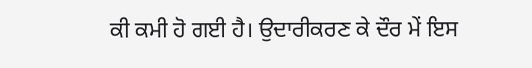ਕੀ ਕਮੀ ਹੋ ਗਈ ਹੈ। ਉਦਾਰੀਕਰਣ ਕੇ ਦੌਰ ਮੇਂ ਇਸ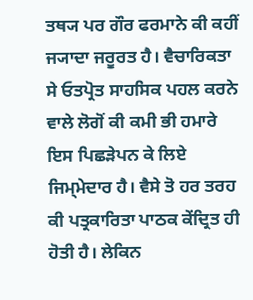ਤਥ੍ਯ ਪਰ ਗੌਰ ਫਰਮਾਨੇ ਕੀ ਕਹੀਂ ਜ੍ਯਾਦਾ ਜਰੂਰਤ ਹੈ। ਵੈਚਾਰਿਕਤਾ ਸੇ ਓਤਪ੍ਰੋਤ ਸਾਹਸਿਕ ਪਹਲ ਕਰਨੇ ਵਾਲੇ ਲੋਗੋਂ ਕੀ ਕਮੀ ਭੀ ਹਮਾਰੇ ਇਸ ਪਿਛਡ਼ੇਪਨ ਕੇ ਲਿਏ ਜਿਮ੍ਮੇਦਾਰ ਹੈ। ਵੈਸੇ ਤੋ ਹਰ ਤਰਹ ਕੀ ਪਤ੍ਰਕਾਰਿਤਾ ਪਾਠਕ ਕੇਂਦ੍ਰਿਤ ਹੀ ਹੋਤੀ ਹੈ। ਲੇਕਿਨ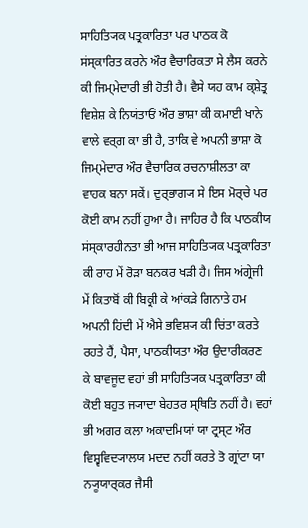ਸਾਹਿਤ੍ਯਿਕ ਪਤ੍ਰਕਾਰਿਤਾ ਪਰ ਪਾਠਕ ਕੋ ਸਂਸ੍ਕਾਰਿਤ ਕਰਨੇ ਔਰ ਵੈਚਾਰਿਕਤਾ ਸੇ ਲੈਸ ਕਰਨੇ ਕੀ ਜਿਮ੍ਮੇਦਾਰੀ ਭੀ ਹੋਤੀ ਹੈ। ਵੈਸੇ ਯਹ ਕਾਮ ਕ੍ਸ਼ੇਤ੍ਰ ਵਿਸ਼ੇਸ਼ ਕੇ ਨਿਯਂਤਾਓਂ ਔਰ ਭਾਸ਼ਾ ਕੀ ਕਮਾਈ ਖਾਨੇ ਵਾਲੇ ਵਰ੍ਗ ਕਾ ਭੀ ਹੈ, ਤਾਕਿ ਵੇ ਅਪਨੀ ਭਾਸ਼ਾ ਕੋ ਜਿਮ੍ਮੇਦਾਰ ਔਰ ਵੈਚਾਰਿਕ ਰਚਨਾਸ਼ੀਲਤਾ ਕਾ ਵਾਹਕ ਬਨਾ ਸਕੇਂ। ਦੁਰ੍ਭਾਗ੍ਯ ਸੇ ਇਸ ਮੋਰ੍ਚੇ ਪਰ ਕੋਈ ਕਾਮ ਨਹੀਂ ਹੁਆ ਹੈ। ਜਾਹਿਰ ਹੈ ਕਿ ਪਾਠਕੀਯ ਸਂਸ੍ਕਾਰਹੀਨਤਾ ਭੀ ਆਜ ਸਾਹਿਤ੍ਯਿਕ ਪਤ੍ਰਕਾਰਿਤਾ ਕੀ ਰਾਹ ਮੇਂ ਰੋਡ਼ਾ ਬਨਕਰ ਖਡ਼ੀ ਹੈ। ਜਿਸ ਅਂਗ੍ਰੇਜੀ ਮੇਂ ਕਿਤਾਬੋਂ ਕੀ ਬਿਕ੍ਰੀ ਕੇ ਆਂਕਡ਼ੇ ਗਿਨਾਤੇ ਹਮ ਅਪਨੀ ਹਿਂਦੀ ਮੇਂ ਐਸੇ ਭਵਿਸ਼੍ਯ ਕੀ ਚਿਂਤਾ ਕਰਤੇ ਰਹਤੇ ਹੈਂ, ਪੈਸਾ, ਪਾਠਕੀਯਤਾ ਔਰ ਉਦਾਰੀਕਰਣ ਕੇ ਬਾਵਜੂਦ ਵਹਾਂ ਭੀ ਸਾਹਿਤ੍ਯਿਕ ਪਤ੍ਰਕਾਰਿਤਾ ਕੀ ਕੋਈ ਬਹੁਤ ਜ੍ਯਾਦਾ ਬੇਹਤਰ ਸ੍ਥਿਤਿ ਨਹੀਂ ਹੈ। ਵਹਾਂ ਭੀ ਅਗਰ ਕਲਾ ਅਕਾਦਮਿਯਾਂ ਯਾ ਟ੍ਰਸ੍ਟ ਔਰ ਵਿਸ਼੍ਵਵਿਦ੍ਯਾਲਯ ਮਦਦ ਨਹੀਂ ਕਰਤੇ ਤੋ ਗ੍ਰਾਂਟਾ ਯਾ ਨ੍ਯੂਯਾਰ੍ਕਰ ਜੈਸੀ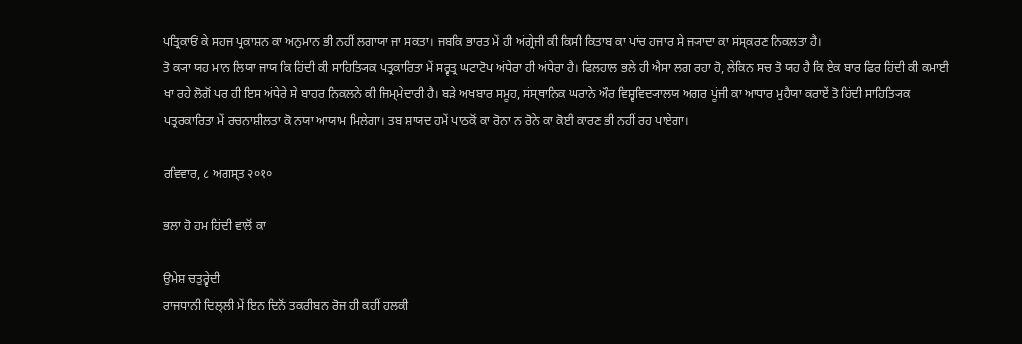ਪਤ੍ਰਿਕਾਓਂ ਕੇ ਸਹਜ ਪ੍ਰਕਾਸ਼ਨ ਕਾ ਅਨੁਮਾਨ ਭੀ ਨਹੀਂ ਲਗਾਯਾ ਜਾ ਸਕਤਾ। ਜਬਕਿ ਭਾਰਤ ਮੇਂ ਹੀ ਅਂਗ੍ਰੇਜੀ ਕੀ ਕਿਸੀ ਕਿਤਾਬ ਕਾ ਪਾਂਚ ਹਜਾਰ ਸੇ ਜ੍ਯਾਦਾ ਕਾ ਸਂਸ੍ਕਰਣ ਨਿਕਲਤਾ ਹੈ।
ਤੋ ਕ੍ਯਾ ਯਹ ਮਾਨ ਲਿਯਾ ਜਾਯ ਕਿ ਹਿਂਦੀ ਕੀ ਸਾਹਿਤ੍ਯਿਕ ਪਤ੍ਰਕਾਰਿਤਾ ਮੇਂ ਸਰ੍ਵਤ੍ਰ ਘਟਾਟੋਪ ਅਂਧੇਰਾ ਹੀ ਅਂਧੇਰਾ ਹੈ। ਫਿਲਹਾਲ ਭਲੇ ਹੀ ਐਸਾ ਲਗ ਰਹਾ ਹੋ, ਲੇਕਿਨ ਸਚ ਤੋ ਯਹ ਹੈ ਕਿ ਏਕ ਬਾਰ ਫਿਰ ਹਿਂਦੀ ਕੀ ਕਮਾਈ ਖਾ ਰਹੇ ਲੋਗੋਂ ਪਰ ਹੀ ਇਸ ਅਂਧੇਰੇ ਸੇ ਬਾਹਰ ਨਿਕਲਨੇ ਕੀ ਜਿਮ੍ਮੇਦਾਰੀ ਹੈ। ਬਡ਼ੇ ਅਖਬਾਰ ਸਮੂਹ, ਸਂਸ੍ਥਾਨਿਕ ਘਰਾਨੇ ਔਰ ਵਿਸ਼੍ਵਵਿਦ੍ਯਾਲਯ ਅਗਰ ਪੂਂਜੀ ਕਾ ਆਧਾਰ ਮੁਹੈਯਾ ਕਰਾਏਂ ਤੋ ਹਿਂਦੀ ਸਾਹਿਤ੍ਯਿਕ ਪਤ੍ਰਰਕਾਰਿਤਾ ਮੇਂ ਰਚਨਾਸ਼ੀਲਤਾ ਕੋ ਨਯਾ ਆਯਾਮ ਮਿਲੇਗਾ। ਤਬ ਸ਼ਾਯਦ ਹਮੇਂ ਪਾਠਕੋਂ ਕਾ ਰੋਨਾ ਨ ਰੋਨੇ ਕਾ ਕੋਈ ਕਾਰਣ ਭੀ ਨਹੀਂ ਰਹ ਪਾਏਗਾ।

ਰਵਿਵਾਰ, ८ ਅਗਸ੍ਤ २०१०

ਭਲਾ ਹੋ ਹਮ ਹਿਂਦੀ ਵਾਲੋਂ ਕਾ

ਉਮੇਸ਼ ਚਤੁਰ੍ਵੇਦੀ
ਰਾਜਧਾਨੀ ਦਿਲ੍ਲੀ ਮੇਂ ਇਨ ਦਿਨੋਂ ਤਕਰੀਬਨ ਰੋਜ ਹੀ ਕਹੀਂ ਹਲਕੀ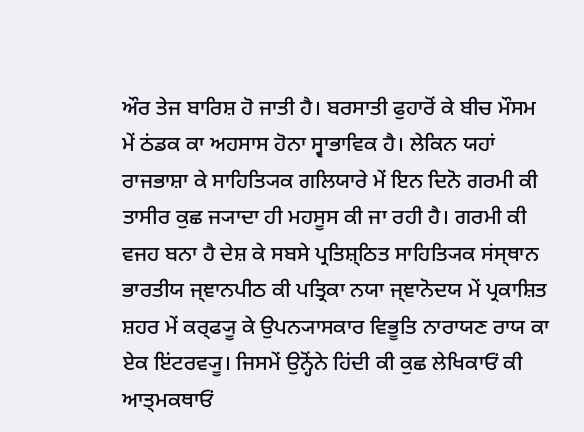ਔਰ ਤੇਜ ਬਾਰਿਸ਼ ਹੋ ਜਾਤੀ ਹੈ। ਬਰਸਾਤੀ ਫੁਹਾਰੋਂ ਕੇ ਬੀਚ ਮੌਸਮ ਮੇਂ ਠਂਡਕ ਕਾ ਅਹਸਾਸ ਹੋਨਾ ਸ੍ਵਾਭਾਵਿਕ ਹੈ। ਲੇਕਿਨ ਯਹਾਂ ਰਾਜਭਾਸ਼ਾ ਕੇ ਸਾਹਿਤ੍ਯਿਕ ਗਲਿਯਾਰੇ ਮੇਂ ਇਨ ਦਿਨੋ ਗਰਮੀ ਕੀ ਤਾਸੀਰ ਕੁਛ ਜ੍ਯਾਦਾ ਹੀ ਮਹਸੂਸ ਕੀ ਜਾ ਰਹੀ ਹੈ। ਗਰਮੀ ਕੀ ਵਜਹ ਬਨਾ ਹੈ ਦੇਸ਼ ਕੇ ਸਬਸੇ ਪ੍ਰਤਿਸ਼੍ਠਿਤ ਸਾਹਿਤ੍ਯਿਕ ਸਂਸ੍ਥਾਨ ਭਾਰਤੀਯ ਜ੍ਞਾਨਪੀਠ ਕੀ ਪਤ੍ਰਿਕਾ ਨਯਾ ਜ੍ਞਾਨੋਦਯ ਮੇਂ ਪ੍ਰਕਾਸ਼ਿਤ ਸ਼ਹਰ ਮੇਂ ਕਰ੍ਫ੍ਯੂ ਕੇ ਉਪਨ੍ਯਾਸਕਾਰ ਵਿਭੂਤਿ ਨਾਰਾਯਣ ਰਾਯ ਕਾ ਏਕ ਇਂਟਰਵ੍ਯੂ। ਜਿਸਮੇਂ ਉਨ੍ਹੋਂਨੇ ਹਿਂਦੀ ਕੀ ਕੁਛ ਲੇਖਿਕਾਓਂ ਕੀ ਆਤ੍ਮਕਥਾਓਂ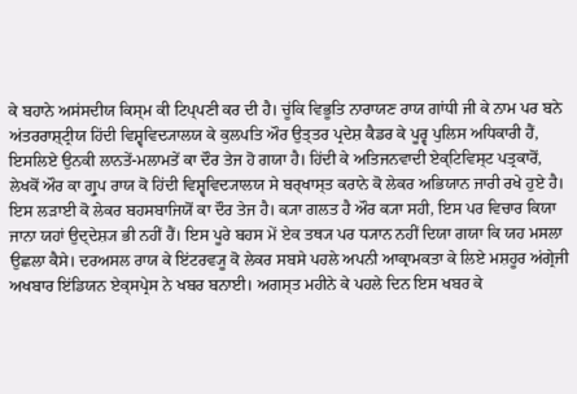ਕੇ ਬਹਾਨੇ ਅਸਂਸਦੀਯ ਕਿਸ੍ਮ ਕੀ ਟਿਪ੍ਪਣੀ ਕਰ ਦੀ ਹੈ। ਚੂਂਕਿ ਵਿਭੂਤਿ ਨਾਰਾਯਣ ਰਾਯ ਗਾਂਧੀ ਜੀ ਕੇ ਨਾਮ ਪਰ ਬਨੇ ਅਂਤਰਰਾਸ਼੍ਟ੍ਰੀਯ ਹਿਂਦੀ ਵਿਸ਼੍ਵਵਿਦ੍ਯਾਲਯ ਕੇ ਕੁਲਪਤਿ ਔਰ ਉਤ੍ਤਰ ਪ੍ਰਦੇਸ਼ ਕੈਡਰ ਕੇ ਪੂਰ੍ਵ ਪੁਲਿਸ ਅਧਿਕਾਰੀ ਹੈਂ, ਇਸਲਿਏ ਉਨਕੀ ਲਾਨਤੇਂ-ਮਲਾਮਤੇਂ ਕਾ ਦੌਰ ਤੇਜ ਹੋ ਗਯਾ ਹੈ। ਹਿਂਦੀ ਕੇ ਅਤਿਜਨਵਾਦੀ ਏਕ੍ਟਿਵਿਸ੍ਟ ਪਤ੍ਰਕਾਰੋਂ, ਲੇਖਕੋਂ ਔਰ ਕਾ ਗ੍ਰੁਪ ਰਾਯ ਕੋ ਹਿਂਦੀ ਵਿਸ਼੍ਵਵਿਦ੍ਯਾਲਯ ਸੇ ਬਰ੍ਖਾਸ੍ਤ ਕਰਾਨੇ ਕੋ ਲੇਕਰ ਅਭਿਯਾਨ ਜਾਰੀ ਰਖੇ ਹੁਏ ਹੈ।
ਇਸ ਲਡ਼ਾਈ ਕੋ ਲੇਕਰ ਬਹਸਬਾਜਿਯੋਂ ਕਾ ਦੌਰ ਤੇਜ ਹੈ। ਕ੍ਯਾ ਗਲਤ ਹੈ ਔਰ ਕ੍ਯਾ ਸਹੀ, ਇਸ ਪਰ ਵਿਚਾਰ ਕਿਯਾ ਜਾਨਾ ਯਹਾਂ ਉਦ੍ਦੇਸ਼੍ਯ ਭੀ ਨਹੀਂ ਹੈਂ। ਇਸ ਪੂਰੇ ਬਹਸ ਮੇਂ ਏਕ ਤਥ੍ਯ ਪਰ ਧ੍ਯਾਨ ਨਹੀਂ ਦਿਯਾ ਗਯਾ ਕਿ ਯਹ ਮਸਲਾ ਉਛਲਾ ਕੈਸੇ। ਦਰਅਸਲ ਰਾਯ ਕੇ ਇਂਟਰਵ੍ਯੂ ਕੋ ਲੇਕਰ ਸਬਸੇ ਪਹਲੇ ਅਪਨੀ ਆਕ੍ਰਾਮਕਤਾ ਕੇ ਲਿਏ ਮਸ਼ਹੂਰ ਅਂਗ੍ਰੇਜੀ ਅਖਬਾਰ ਇਂਡਿਯਨ ਏਕ੍ਸਪ੍ਰੇਸ ਨੇ ਖਬਰ ਬਨਾਈ। ਅਗਸ੍ਤ ਮਹੀਨੇ ਕੇ ਪਹਲੇ ਦਿਨ ਇਸ ਖਬਰ ਕੇ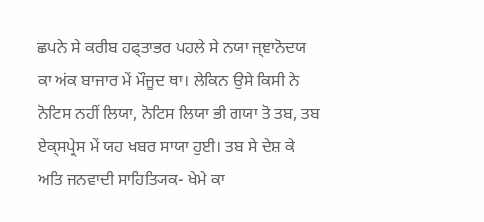ਛਪਨੇ ਸੇ ਕਰੀਬ ਹਫ੍ਤਾਭਰ ਪਹਲੇ ਸੇ ਨਯਾ ਜ੍ਞਾਨੋਦਯ ਕਾ ਅਂਕ ਬਾਜਾਰ ਮੇਂ ਮੌਜੂਦ ਥਾ। ਲੇਕਿਨ ਉਸੇ ਕਿਸੀ ਨੇ ਨੋਟਿਸ ਨਹੀਂ ਲਿਯਾ, ਨੋਟਿਸ ਲਿਯਾ ਭੀ ਗਯਾ ਤੋ ਤਬ, ਤਬ ਏਕ੍ਸਪ੍ਰੇਸ ਮੇਂ ਯਹ ਖਬਰ ਸਾਯਾ ਹੁਈ। ਤਬ ਸੇ ਦੇਸ਼ ਕੇ ਅਤਿ ਜਨਵਾਦੀ ਸਾਹਿਤ੍ਯਿਕ- ਖੇਮੇ ਕਾ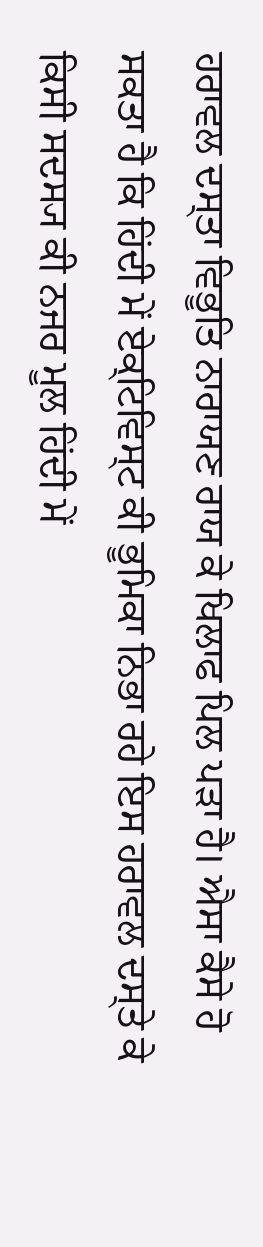ਹਰਾਵਲ ਦਸ੍ਤਾ ਵਿਭੂਤਿ ਨਾਰਾਯਣ ਰਾਯ ਕੇ ਖਿਲਾਫ ਪਿਲ ਪਡ਼ਾ ਹੈ। ਐਸਾ ਕੈਸੇ ਹੋ ਸਕਤਾ ਹੈ ਕਿ ਹਿਂਦੀ ਮੇਂ ਏਕ੍ਟਿਵਿਸ੍ਟ ਕੀ ਭੂਮਿਕਾ ਨਿਭਾ ਰਹੇ ਇਸ ਹਰਾਵਲ ਦਸ੍ਤੇ ਕੇ ਕਿਸੀ ਸਦਸ੍ਯ ਕੀ ਨਜਰ ਮੂਲ ਹਿਂਦੀ ਮੇਂ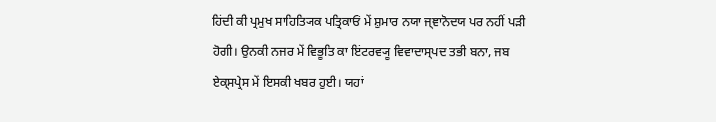ਹਿਂਦੀ ਕੀ ਪ੍ਰਮੁਖ ਸਾਹਿਤ੍ਯਿਕ ਪਤ੍ਰਿਕਾਓਂ ਮੇਂ ਸ਼ੁਮਾਰ ਨਯਾ ਜ੍ਞਾਨੋਦਯ ਪਰ ਨਹੀਂ ਪਡ਼ੀ ਹੋਗੀ। ਉਨਕੀ ਨਜਰ ਮੇਂ ਵਿਭੂਤਿ ਕਾ ਇਂਟਰਵ੍ਯੂ ਵਿਵਾਦਾਸ੍ਪਦ ਤਭੀ ਬਨਾ, ਜਬ ਏਕ੍ਸਪ੍ਰੇਸ ਮੇਂ ਇਸਕੀ ਖਬਰ ਹੁਈ। ਯਹਾਂ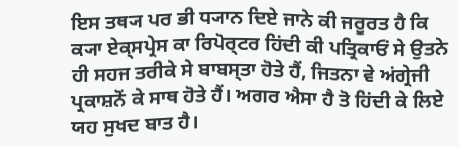ਇਸ ਤਥ੍ਯ ਪਰ ਭੀ ਧ੍ਯਾਨ ਦਿਏ ਜਾਨੇ ਕੀ ਜਰੂਰਤ ਹੈ ਕਿ ਕ੍ਯਾ ਏਕ੍ਸਪ੍ਰੇਸ ਕਾ ਰਿਪੋਰ੍ਟਰ ਹਿਂਦੀ ਕੀ ਪਤ੍ਰਿਕਾਓਂ ਸੇ ਉਤਨੇ ਹੀ ਸਹਜ ਤਰੀਕੇ ਸੇ ਬਾਬਸ੍ਤਾ ਹੋਤੇ ਹੈਂ, ਜਿਤਨਾ ਵੇ ਅਂਗ੍ਰੇਜੀ ਪ੍ਰਕਾਸ਼ਨੋਂ ਕੇ ਸਾਥ ਹੋਤੇ ਹੈਂ। ਅਗਰ ਐਸਾ ਹੈ ਤੋ ਹਿਂਦੀ ਕੇ ਲਿਏ ਯਹ ਸੁਖਦ ਬਾਤ ਹੈ।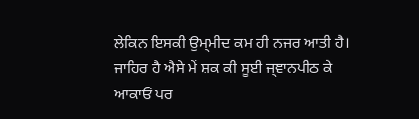ਲੇਕਿਨ ਇਸਕੀ ਉਮ੍ਮੀਦ ਕਮ ਹੀ ਨਜਰ ਆਤੀ ਹੈ। ਜਾਹਿਰ ਹੈ ਐਸੇ ਮੇਂ ਸ਼ਕ ਕੀ ਸੂਈ ਜ੍ਞਾਨਪੀਠ ਕੇ ਆਕਾਓਂ ਪਰ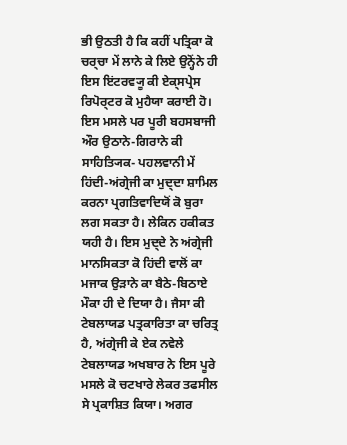ਭੀ ਉਠਤੀ ਹੈ ਕਿ ਕਹੀਂ ਪਤ੍ਰਿਕਾ ਕੋ ਚਰ੍ਚਾ ਮੇਂ ਲਾਨੇ ਕੇ ਲਿਏ ਉਨ੍ਹੋਂਨੇ ਹੀ ਇਸ ਇਂਟਰਵ੍ਯੂ ਕੀ ਏਕ੍ਸਪ੍ਰੇਸ ਰਿਪੋਰ੍ਟਰ ਕੋ ਮੁਹੈਯਾ ਕਰਾਈ ਹੋ।
ਇਸ ਮਸਲੇ ਪਰ ਪੂਰੀ ਬਹਸਬਾਜੀ ਔਰ ਉਠਾਨੇ-ਗਿਰਾਨੇ ਕੀ ਸਾਹਿਤ੍ਯਿਕ- ਪਹਲਵਾਨੀ ਮੇਂ ਹਿਂਦੀ-ਅਂਗ੍ਰੇਜੀ ਕਾ ਮੁਦ੍ਦਾ ਸ਼ਾਮਿਲ ਕਰਨਾ ਪ੍ਰਗਤਿਵਾਦਿਯੋਂ ਕੋ ਬੁਰਾ ਲਗ ਸਕਤਾ ਹੈ। ਲੇਕਿਨ ਹਕੀਕਤ ਯਹੀ ਹੈ। ਇਸ ਮੁਦ੍ਦੇ ਨੇ ਅਂਗ੍ਰੇਜੀ ਮਾਨਸਿਕਤਾ ਕੋ ਹਿਂਦੀ ਵਾਲੋਂ ਕਾ ਮਜਾਕ ਉਡ਼ਾਨੇ ਕਾ ਬੈਠੇ-ਬਿਠਾਏ ਮੌਕਾ ਹੀ ਦੇ ਦਿਯਾ ਹੈ। ਜੈਸਾ ਕੀ ਟੇਬਲਾਯਡ ਪਤ੍ਰਕਾਰਿਤਾ ਕਾ ਚਰਿਤ੍ਰ ਹੈ, ਅਂਗ੍ਰੇਜੀ ਕੇ ਏਕ ਨਵੇਲੇ ਟੇਬਲਾਯਡ ਅਖਬਾਰ ਨੇ ਇਸ ਪੂਰੇ ਮਸਲੇ ਕੋ ਚਟਖਾਰੇ ਲੇਕਰ ਤਫਸੀਲ ਸੇ ਪ੍ਰਕਾਸ਼ਿਤ ਕਿਯਾ। ਅਗਰ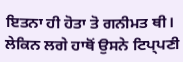ਇਤਨਾ ਹੀ ਹੋਤਾ ਤੋ ਗਨੀਮਤ ਥੀ। ਲੇਕਿਨ ਲਗੇ ਹਾਥੋਂ ਉਸਨੇ ਟਿਪ੍ਪਣੀ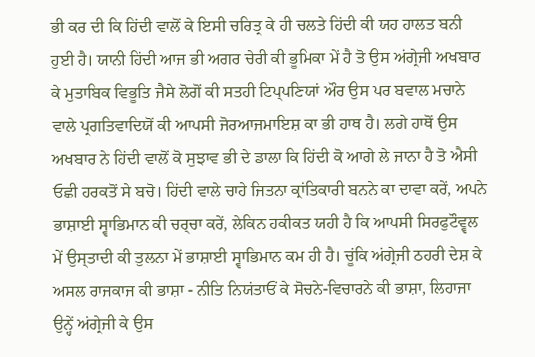ਭੀ ਕਰ ਦੀ ਕਿ ਹਿਂਦੀ ਵਾਲੋਂ ਕੇ ਇਸੀ ਚਰਿਤ੍ਰ ਕੇ ਹੀ ਚਲਤੇ ਹਿਂਦੀ ਕੀ ਯਹ ਹਾਲਤ ਬਨੀ ਹੁਈ ਹੈ। ਯਾਨੀ ਹਿਂਦੀ ਆਜ ਭੀ ਅਗਰ ਚੇਰੀ ਕੀ ਭੂਮਿਕਾ ਮੇਂ ਹੈ ਤੋ ਉਸ ਅਂਗ੍ਰੇਜੀ ਅਖਬਾਰ ਕੇ ਮੁਤਾਬਿਕ ਵਿਭੂਤਿ ਜੈਸੇ ਲੋਗੋਂ ਕੀ ਸਤਹੀ ਟਿਪ੍ਪਣਿਯਾਂ ਔਰ ਉਸ ਪਰ ਬਵਾਲ ਮਚਾਨੇ ਵਾਲੇ ਪ੍ਰਗਤਿਵਾਦਿਯੋਂ ਕੀ ਆਪਸੀ ਜੋਰਆਜਮਾਇਸ਼ ਕਾ ਭੀ ਹਾਥ ਹੈ। ਲਗੇ ਹਾਥੋਂ ਉਸ ਅਖਬਾਰ ਨੇ ਹਿਂਦੀ ਵਾਲੋਂ ਕੋ ਸੁਝਾਵ ਭੀ ਦੇ ਡਾਲਾ ਕਿ ਹਿਂਦੀ ਕੋ ਆਗੇ ਲੇ ਜਾਨਾ ਹੈ ਤੋ ਐਸੀ ਓਛੀ ਹਰਕਤੋਂ ਸੇ ਬਚੋ। ਹਿਂਦੀ ਵਾਲੇ ਚਾਹੇ ਜਿਤਨਾ ਕ੍ਰਾਂਤਿਕਾਰੀ ਬਨਨੇ ਕਾ ਦਾਵਾ ਕਰੇਂ, ਅਪਨੇ ਭਾਸ਼ਾਈ ਸ੍ਵਾਭਿਮਾਨ ਕੀ ਚਰ੍ਚਾ ਕਰੇਂ, ਲੇਕਿਨ ਹਕੀਕਤ ਯਹੀ ਹੈ ਕਿ ਆਪਸੀ ਸਿਰਫੁਟੌਵ੍ਵਲ ਮੇਂ ਉਸ੍ਤਾਦੀ ਕੀ ਤੁਲਨਾ ਮੇਂ ਭਾਸ਼ਾਈ ਸ੍ਵਾਭਿਮਾਨ ਕਮ ਹੀ ਹੈ। ਚੂਂਕਿ ਅਂਗ੍ਰੇਜੀ ਠਹਰੀ ਦੇਸ਼ ਕੇ ਅਸਲ ਰਾਜਕਾਜ ਕੀ ਭਾਸ਼ਾ - ਨੀਤਿ ਨਿਯਂਤਾਓਂ ਕੇ ਸੋਚਨੇ-ਵਿਚਾਰਨੇ ਕੀ ਭਾਸ਼ਾ, ਲਿਹਾਜਾ ਉਨ੍ਹੇਂ ਅਂਗ੍ਰੇਜੀ ਕੇ ਉਸ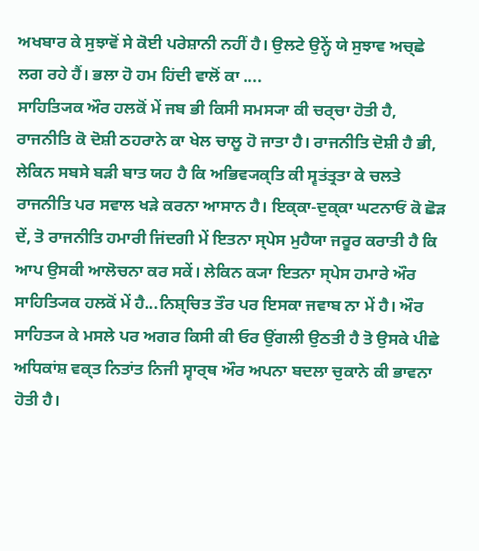ਅਖਬਾਰ ਕੇ ਸੁਝਾਵੋਂ ਸੇ ਕੋਈ ਪਰੇਸ਼ਾਨੀ ਨਹੀਂ ਹੈ। ਉਲਟੇ ਉਨ੍ਹੇਂ ਯੇ ਸੁਝਾਵ ਅਚ੍ਛੇ ਲਗ ਰਹੇ ਹੈਂ। ਭਲਾ ਹੋ ਹਮ ਹਿਂਦੀ ਵਾਲੋਂ ਕਾ ....
ਸਾਹਿਤ੍ਯਿਕ ਔਰ ਹਲਕੋਂ ਮੇਂ ਜਬ ਭੀ ਕਿਸੀ ਸਮਸ੍ਯਾ ਕੀ ਚਰ੍ਚਾ ਹੋਤੀ ਹੈ, ਰਾਜਨੀਤਿ ਕੋ ਦੋਸ਼ੀ ਠਹਰਾਨੇ ਕਾ ਖੇਲ ਚਾਲੂ ਹੋ ਜਾਤਾ ਹੈ। ਰਾਜਨੀਤਿ ਦੋਸ਼ੀ ਹੈ ਭੀ, ਲੇਕਿਨ ਸਬਸੇ ਬਡ਼ੀ ਬਾਤ ਯਹ ਹੈ ਕਿ ਅਭਿਵ੍ਯਕ੍ਤਿ ਕੀ ਸ੍ਵਤਂਤ੍ਰਤਾ ਕੇ ਚਲਤੇ ਰਾਜਨੀਤਿ ਪਰ ਸਵਾਲ ਖਡ਼ੇ ਕਰਨਾ ਆਸਾਨ ਹੈ। ਇਕ੍ਕਾ-ਦੁਕ੍ਕਾ ਘਟਨਾਓਂ ਕੋ ਛੋਡ਼ ਦੇਂ, ਤੋ ਰਾਜਨੀਤਿ ਹਮਾਰੀ ਜਿਂਦਗੀ ਮੇਂ ਇਤਨਾ ਸ੍ਪੇਸ ਮੁਹੈਯਾ ਜਰੂਰ ਕਰਾਤੀ ਹੈ ਕਿ ਆਪ ਉਸਕੀ ਆਲੋਚਨਾ ਕਰ ਸਕੇਂ। ਲੇਕਿਨ ਕ੍ਯਾ ਇਤਨਾ ਸ੍ਪੇਸ ਹਮਾਰੇ ਔਰ ਸਾਹਿਤ੍ਯਿਕ ਹਲਕੋਂ ਮੇਂ ਹੈ...ਨਿਸ਼੍ਚਿਤ ਤੌਰ ਪਰ ਇਸਕਾ ਜਵਾਬ ਨਾ ਮੇਂ ਹੈ। ਔਰ ਸਾਹਿਤ੍ਯ ਕੇ ਮਸਲੇ ਪਰ ਅਗਰ ਕਿਸੀ ਕੀ ਓਰ ਉਂਗਲੀ ਉਠਤੀ ਹੈ ਤੋ ਉਸਕੇ ਪੀਛੇ ਅਧਿਕਾਂਸ਼ ਵਕ੍ਤ ਨਿਤਾਂਤ ਨਿਜੀ ਸ੍ਵਾਰ੍ਥ ਔਰ ਅਪਨਾ ਬਦਲਾ ਚੁਕਾਨੇ ਕੀ ਭਾਵਨਾ ਹੋਤੀ ਹੈ।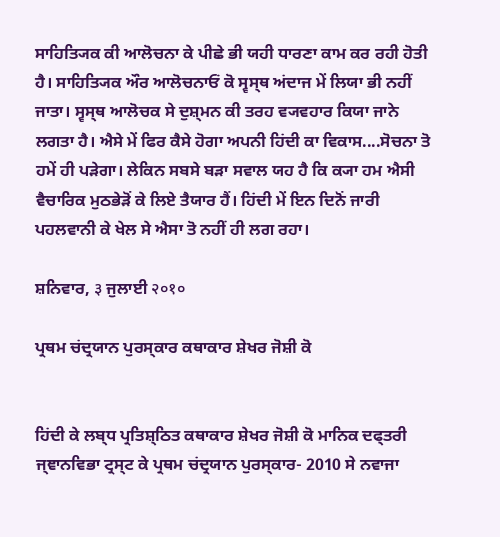ਸਾਹਿਤ੍ਯਿਕ ਕੀ ਆਲੋਚਨਾ ਕੇ ਪੀਛੇ ਭੀ ਯਹੀ ਧਾਰਣਾ ਕਾਮ ਕਰ ਰਹੀ ਹੋਤੀ ਹੈ। ਸਾਹਿਤ੍ਯਿਕ ਔਰ ਆਲੋਚਨਾਓਂ ਕੋ ਸ੍ਵਸ੍ਥ ਅਂਦਾਜ ਮੇਂ ਲਿਯਾ ਭੀ ਨਹੀਂ ਜਾਤਾ। ਸ੍ਵਸ੍ਥ ਆਲੋਚਕ ਸੇ ਦੁਸ਼੍ਮਨ ਕੀ ਤਰਹ ਵ੍ਯਵਹਾਰ ਕਿਯਾ ਜਾਨੇ ਲਗਤਾ ਹੈ। ਐਸੇ ਮੇਂ ਫਿਰ ਕੈਸੇ ਹੋਗਾ ਅਪਨੀ ਹਿਂਦੀ ਕਾ ਵਿਕਾਸ....ਸੋਚਨਾ ਤੋ ਹਮੇਂ ਹੀ ਪਡ਼ੇਗਾ। ਲੇਕਿਨ ਸਬਸੇ ਬਡ਼ਾ ਸਵਾਲ ਯਹ ਹੈ ਕਿ ਕ੍ਯਾ ਹਮ ਐਸੀ ਵੈਚਾਰਿਕ ਮੁਠਭੇਡ਼ੋਂ ਕੇ ਲਿਏ ਤੈਯਾਰ ਹੈਂ। ਹਿਂਦੀ ਮੇਂ ਇਨ ਦਿਨੋਂ ਜਾਰੀ ਪਹਲਵਾਨੀ ਕੇ ਖੇਲ ਸੇ ਐਸਾ ਤੋ ਨਹੀਂ ਹੀ ਲਗ ਰਹਾ।

ਸ਼ਨਿਵਾਰ, ३ ਜੁਲਾਈ २०१०

ਪ੍ਰਥਮ ਚਂਦ੍ਰਯਾਨ ਪੁਰਸ੍ਕਾਰ ਕਥਾਕਾਰ ਸ਼ੇਖਰ ਜੋਸ਼ੀ ਕੋ


ਹਿਂਦੀ ਕੇ ਲਬ੍ਧ ਪ੍ਰਤਿਸ਼੍ਠਿਤ ਕਥਾਕਾਰ ਸ਼ੇਖਰ ਜੋਸ਼ੀ ਕੋ ਮਾਨਿਕ ਦਫ੍ਤਰੀ ਜ੍ਞਾਨਵਿਭਾ ਟ੍ਰਸ੍ਟ ਕੇ ਪ੍ਰਥਮ ਚਂਦ੍ਰਯਾਨ ਪੁਰਸ੍ਕਾਰ- 2010 ਸੇ ਨਵਾਜਾ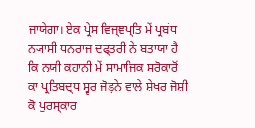ਜਾਯੇਗਾ। ਏਕ ਪ੍ਰੇਸ ਵਿਜ੍ਞਪ੍ਤਿ ਮੇਂ ਪ੍ਰਬਂਧ ਨ੍ਯਾਸੀ ਧਨਰਾਜ ਦਫ੍ਤਰੀ ਨੇ ਬਤਾਯਾ ਹੈ ਕਿ ਨਯੀ ਕਹਾਨੀ ਮੇਂ ਸਾਮਾਜਿਕ ਸਰੋਕਾਰੋਂ ਕਾ ਪ੍ਰਤਿਬਦ੍ਧ ਸ੍ਵਰ ਜੋड़ਨੇ ਵਾਲੇ ਸ਼ੇਖਰ ਜੋਸ਼ੀ ਕੋ ਪੁਰਸ੍ਕਾਰ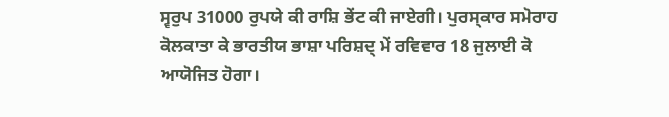ਸ੍ਵਰੁਪ 31000 ਰੁਪਯੇ ਕੀ ਰਾਸ਼ਿ ਭੇਂਟ ਕੀ ਜਾਏਗੀ। ਪੁਰਸ੍ਕਾਰ ਸਮੋਰਾਹ ਕੋਲਕਾਤਾ ਕੇ ਭਾਰਤੀਯ ਭਾਸ਼ਾ ਪਰਿਸ਼ਦ੍ ਮੇਂ ਰਵਿਵਾਰ 18 ਜੁਲਾਈ ਕੋ ਆਯੋਜਿਤ ਹੋਗਾ।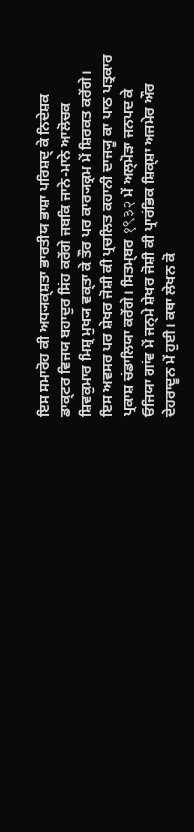ਇਸ ਸਮਾਰੋਹ ਕੀ ਅਧ੍ਯਕ੍ਸ਼ਤਾ ਭਾਰਤੀਯ ਭਾਸ਼ਾ ਪਰਿਸ਼ਦ੍ ਕੇ ਨਿਦੇਸ਼ਕ ਡਾਕ੍ਟਰ ਵਿਜਯ ਬਹਾਦੁਰ ਸਿਂਹ ਕਰੇਂਗੇ ਜਬਕਿ ਜਾਨੇ-ਮਾਨੇ ਆਲੋਚਕ ਸ਼ਿਵਕੁਮਾਰ ਮਿਸ਼੍ਰ ਮੁਖ੍ਯ ਵਕ੍ਤਾ ਕੇ ਤੌਰ ਪਰ ਕਾਰ੍ਯਕ੍ਰਮ ਮੇਂ ਸ਼ਿਰਕਤ ਕਰੇਂਗੇ। ਇਸ ਅਵਸਰ ਪਰ ਸ਼ੇਖਰ ਜੋਸ਼ੀ ਕੀ ਪ੍ਰਚਲਿਤ ਕਹਾਨੀ ਦਾਜ੍ਯੂ ਕਾ ਪਾਠ ਪਤ੍ਰਕਾਰ ਪ੍ਰਕਾਸ਼ ਚਂਡਾਲਿਯਾ ਕਰੇਂਗੇ। ਸਿਤਮ੍ਬਰ १९३२ ਮੇਂ ਅਲ੍ਮੋਡ਼ਾ ਜਨਪਦ ਕੇ ਓਜਿਯਾ ਗਾਂਵ ਮੇਂ ਜਨ੍ਮੇ ਸ਼ੇਖਰ ਜੋਸ਼ੀ ਕੀ ਪ੍ਰਾਰਂਭਿਕ ਸ਼ਿਕ੍ਸ਼ਾ ਅਜਮੇਰ ਔਰ ਦੇਹਰਾਦੂਨ ਮੇਂ ਹੁਈ। ਕਥਾ ਲੇਖਨ ਕੋ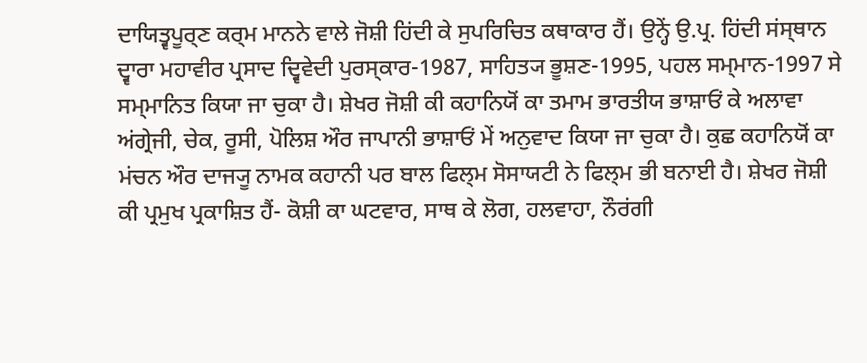ਦਾਯਿਤ੍ਵਪੂਰ੍ਣ ਕਰ੍ਮ ਮਾਨਨੇ ਵਾਲੇ ਜੋਸ਼ੀ ਹਿਂਦੀ ਕੇ ਸੁਪਰਿਚਿਤ ਕਥਾਕਾਰ ਹੈਂ। ਉਨ੍ਹੇਂ ਉ.ਪ੍ਰ. ਹਿਂਦੀ ਸਂਸ੍ਥਾਨ ਦ੍ਵਾਰਾ ਮਹਾਵੀਰ ਪ੍ਰਸਾਦ ਦ੍ਵਿਵੇਦੀ ਪੁਰਸ੍ਕਾਰ-1987, ਸਾਹਿਤ੍ਯ ਭੂਸ਼ਣ-1995, ਪਹਲ ਸਮ੍ਮਾਨ-1997 ਸੇ ਸਮ੍ਮਾਨਿਤ ਕਿਯਾ ਜਾ ਚੁਕਾ ਹੈ। ਸ਼ੇਖਰ ਜੋਸ਼ੀ ਕੀ ਕਹਾਨਿਯੋਂ ਕਾ ਤਮਾਮ ਭਾਰਤੀਯ ਭਾਸ਼ਾਓਂ ਕੇ ਅਲਾਵਾ ਅਂਗ੍ਰੇਜੀ, ਚੇਕ, ਰੂਸੀ, ਪੋਲਿਸ਼ ਔਰ ਜਾਪਾਨੀ ਭਾਸ਼ਾਓਂ ਮੇਂ ਅਨੁਵਾਦ ਕਿਯਾ ਜਾ ਚੁਕਾ ਹੈ। ਕੁਛ ਕਹਾਨਿਯੋਂ ਕਾ ਮਂਚਨ ਔਰ ਦਾਜ੍ਯੂ ਨਾਮਕ ਕਹਾਨੀ ਪਰ ਬਾਲ ਫਿਲ੍ਮ ਸੋਸਾਯਟੀ ਨੇ ਫਿਲ੍ਮ ਭੀ ਬਨਾਈ ਹੈ। ਸ਼ੇਖਰ ਜੋਸ਼ੀ ਕੀ ਪ੍ਰਮੁਖ ਪ੍ਰਕਾਸ਼ਿਤ ਹੈਂ- ਕੋਸ਼ੀ ਕਾ ਘਟਵਾਰ, ਸਾਥ ਕੇ ਲੋਗ, ਹਲਵਾਹਾ, ਨੌਰਂਗੀ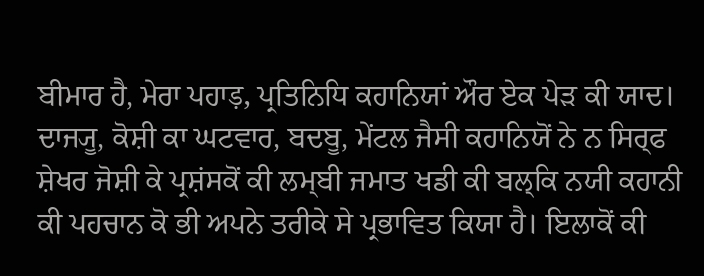ਬੀਮਾਰ ਹੈ, ਮੇਰਾ ਪਹਾड़, ਪ੍ਰਤਿਨਿਧਿ ਕਹਾਨਿਯਾਂ ਔਰ ਏਕ ਪੇਡ਼ ਕੀ ਯਾਦ। ਦਾਜ੍ਯੂ, ਕੋਸ਼ੀ ਕਾ ਘਟਵਾਰ, ਬਦਬੂ, ਮੇਂਟਲ ਜੈਸੀ ਕਹਾਨਿਯੋਂ ਨੇ ਨ ਸਿਰ੍ਫ ਸ਼ੇਖਰ ਜੋਸ਼ੀ ਕੇ ਪ੍ਰਸ਼ਂਸਕੋਂ ਕੀ ਲਮ੍ਬੀ ਜਮਾਤ ਖਡੀ ਕੀ ਬਲ੍ਕਿ ਨਯੀ ਕਹਾਨੀ ਕੀ ਪਹਚਾਨ ਕੋ ਭੀ ਅਪਨੇ ਤਰੀਕੇ ਸੇ ਪ੍ਰਭਾਵਿਤ ਕਿਯਾ ਹੈ। ਇਲਾਕੋਂ ਕੀ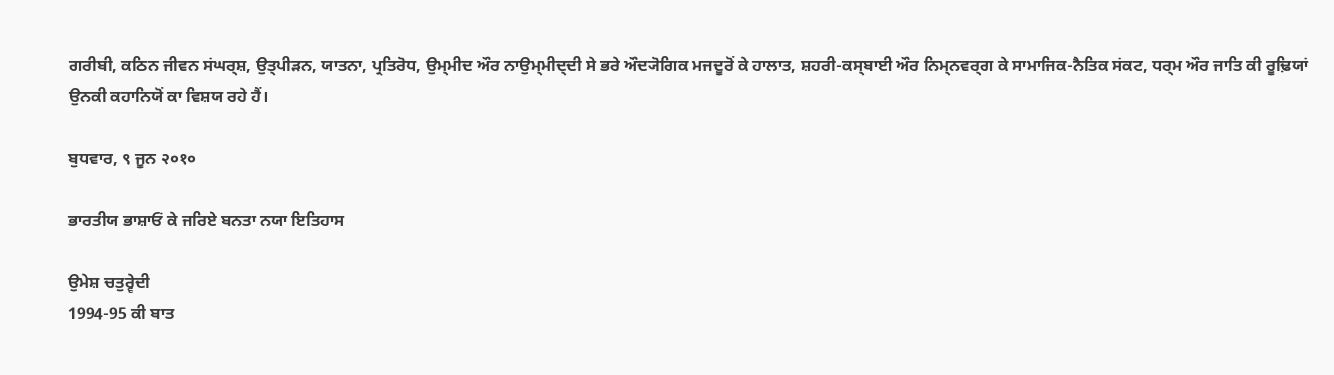ਗਰੀਬੀ, ਕਠਿਨ ਜੀਵਨ ਸਂਘਰ੍ਸ਼, ਉਤ੍ਪੀਡ਼ਨ, ਯਾਤਨਾ, ਪ੍ਰਤਿਰੋਧ, ਉਮ੍ਮੀਦ ਔਰ ਨਾਉਮ੍ਮੀਦ੍ਦੀ ਸੇ ਭਰੇ ਔਦ੍ਯੋਗਿਕ ਮਜਦੂਰੋਂ ਕੇ ਹਾਲਾਤ, ਸ਼ਹਰੀ-ਕਸ੍ਬਾਈ ਔਰ ਨਿਮ੍ਨਵਰ੍ਗ ਕੇ ਸਾਮਾਜਿਕ-ਨੈਤਿਕ ਸਂਕਟ, ਧਰ੍ਮ ਔਰ ਜਾਤਿ ਕੀ ਰੂਢ਼ਿਯਾਂ ਉਨਕੀ ਕਹਾਨਿਯੋਂ ਕਾ ਵਿਸ਼ਯ ਰਹੇ ਹੈਂ।

ਬੁਧਵਾਰ, ९ ਜੂਨ २०१०

ਭਾਰਤੀਯ ਭਾਸ਼ਾਓਂ ਕੇ ਜਰਿਏ ਬਨਤਾ ਨਯਾ ਇਤਿਹਾਸ

ਉਮੇਸ਼ ਚਤੁਰ੍ਵੇਦੀ
1994-95 ਕੀ ਬਾਤ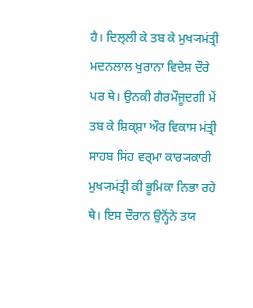ਹੈ। ਦਿਲ੍ਲੀ ਕੇ ਤਬ ਕੇ ਮੁਖ੍ਯਮਂਤ੍ਰੀ ਮਦਨਲਾਲ ਖੁਰਾਨਾ ਵਿਦੇਸ਼ ਦੌਰੇ ਪਰ ਥੇ। ਉਨਕੀ ਗੈਰਮੌਜੂਦਗੀ ਮੇਂ ਤਬ ਕੇ ਸ਼ਿਕ੍ਸ਼ਾ ਔਰ ਵਿਕਾਸ ਮਂਤ੍ਰੀ ਸਾਹਬ ਸਿਂਹ ਵਰ੍ਮਾ ਕਾਰ੍ਯਕਾਰੀ ਮੁਖ੍ਯਮਂਤ੍ਰੀ ਕੀ ਭੂਮਿਕਾ ਨਿਭਾ ਰਹੇ ਥੇ। ਇਸ ਦੌਰਾਨ ਉਨ੍ਹੋਂਨੇ ਤਯ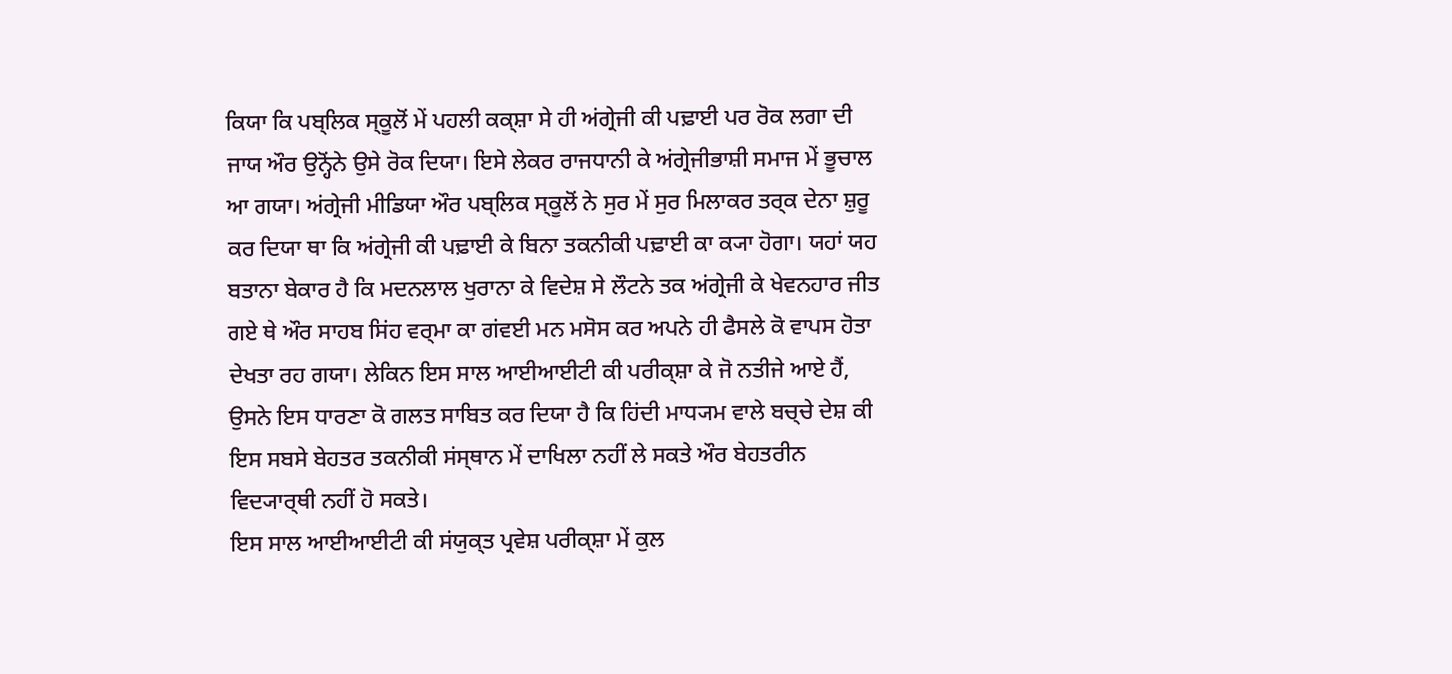ਕਿਯਾ ਕਿ ਪਬ੍ਲਿਕ ਸ੍ਕੂਲੋਂ ਮੇਂ ਪਹਲੀ ਕਕ੍ਸ਼ਾ ਸੇ ਹੀ ਅਂਗ੍ਰੇਜੀ ਕੀ ਪਢ਼ਾਈ ਪਰ ਰੋਕ ਲਗਾ ਦੀ ਜਾਯ ਔਰ ਉਨ੍ਹੋਂਨੇ ਉਸੇ ਰੋਕ ਦਿਯਾ। ਇਸੇ ਲੇਕਰ ਰਾਜਧਾਨੀ ਕੇ ਅਂਗ੍ਰੇਜੀਭਾਸ਼ੀ ਸਮਾਜ ਮੇਂ ਭੂਚਾਲ ਆ ਗਯਾ। ਅਂਗ੍ਰੇਜੀ ਮੀਡਿਯਾ ਔਰ ਪਬ੍ਲਿਕ ਸ੍ਕੂਲੋਂ ਨੇ ਸੁਰ ਮੇਂ ਸੁਰ ਮਿਲਾਕਰ ਤਰ੍ਕ ਦੇਨਾ ਸ਼ੁਰੂ ਕਰ ਦਿਯਾ ਥਾ ਕਿ ਅਂਗ੍ਰੇਜੀ ਕੀ ਪਢ਼ਾਈ ਕੇ ਬਿਨਾ ਤਕਨੀਕੀ ਪਢ਼ਾਈ ਕਾ ਕ੍ਯਾ ਹੋਗਾ। ਯਹਾਂ ਯਹ ਬਤਾਨਾ ਬੇਕਾਰ ਹੈ ਕਿ ਮਦਨਲਾਲ ਖੁਰਾਨਾ ਕੇ ਵਿਦੇਸ਼ ਸੇ ਲੌਟਨੇ ਤਕ ਅਂਗ੍ਰੇਜੀ ਕੇ ਖੇਵਨਹਾਰ ਜੀਤ ਗਏ ਥੇ ਔਰ ਸਾਹਬ ਸਿਂਹ ਵਰ੍ਮਾ ਕਾ ਗਂਵਈ ਮਨ ਮਸੋਸ ਕਰ ਅਪਨੇ ਹੀ ਫੈਸਲੇ ਕੋ ਵਾਪਸ ਹੋਤਾ ਦੇਖਤਾ ਰਹ ਗਯਾ। ਲੇਕਿਨ ਇਸ ਸਾਲ ਆਈਆਈਟੀ ਕੀ ਪਰੀਕ੍ਸ਼ਾ ਕੇ ਜੋ ਨਤੀਜੇ ਆਏ ਹੈਂ, ਉਸਨੇ ਇਸ ਧਾਰਣਾ ਕੋ ਗਲਤ ਸਾਬਿਤ ਕਰ ਦਿਯਾ ਹੈ ਕਿ ਹਿਂਦੀ ਮਾਧ੍ਯਮ ਵਾਲੇ ਬਚ੍ਚੇ ਦੇਸ਼ ਕੀ ਇਸ ਸਬਸੇ ਬੇਹਤਰ ਤਕਨੀਕੀ ਸਂਸ੍ਥਾਨ ਮੇਂ ਦਾਖਿਲਾ ਨਹੀਂ ਲੇ ਸਕਤੇ ਔਰ ਬੇਹਤਰੀਨ ਵਿਦ੍ਯਾਰ੍ਥੀ ਨਹੀਂ ਹੋ ਸਕਤੇ।
ਇਸ ਸਾਲ ਆਈਆਈਟੀ ਕੀ ਸਂਯੁਕ੍ਤ ਪ੍ਰਵੇਸ਼ ਪਰੀਕ੍ਸ਼ਾ ਮੇਂ ਕੁਲ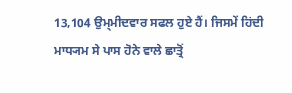13,104 ਉਮ੍ਮੀਦਵਾਰ ਸਫਲ ਹੁਏ ਹੈਂ। ਜਿਸਮੇਂ ਹਿਂਦੀ ਮਾਧ੍ਯਮ ਸੇ ਪਾਸ ਹੋਨੇ ਵਾਲੇ ਛਾਤ੍ਰੋਂ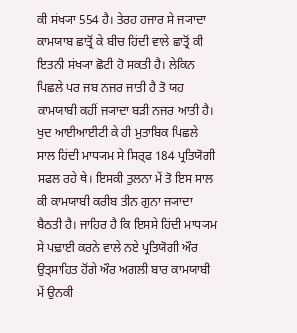ਕੀ ਸਂਖ੍ਯਾ 554 ਹੈ। ਤੇਰਹ ਹਜਾਰ ਸੇ ਜ੍ਯਾਦਾ ਕਾਮਯਾਬ ਛਾਤ੍ਰੋਂ ਕੇ ਬੀਚ ਹਿਂਦੀ ਵਾਲੇ ਛਾਤ੍ਰੋਂ ਕੀ ਇਤਨੀ ਸਂਖ੍ਯਾ ਛੋਟੀ ਹੋ ਸਕਤੀ ਹੈ। ਲੇਕਿਨ ਪਿਛਲੇ ਪਰ ਜਬ ਨਜਰ ਜਾਤੀ ਹੈ ਤੋ ਯਹ ਕਾਮਯਾਬੀ ਕਹੀਂ ਜ੍ਯਾਦਾ ਬਡ਼ੀ ਨਜਰ ਆਤੀ ਹੈ। ਖੁਦ ਆਈਆਈਟੀ ਕੇ ਹੀ ਮੁਤਾਬਿਕ ਪਿਛਲੇ ਸਾਲ ਹਿਂਦੀ ਮਾਧ੍ਯਮ ਸੇ ਸਿਰ੍ਫ 184 ਪ੍ਰਤਿਯੋਗੀ ਸਫਲ ਰਹੇ ਥੇ। ਇਸਕੀ ਤੁਲਨਾ ਮੇਂ ਤੋ ਇਸ ਸਾਲ ਕੀ ਕਾਮਯਾਬੀ ਕਰੀਬ ਤੀਨ ਗੁਨਾ ਜ੍ਯਾਦਾ ਬੈਠਤੀ ਹੈ। ਜਾਹਿਰ ਹੈ ਕਿ ਇਸਸੇ ਹਿਂਦੀ ਮਾਧ੍ਯਮ ਸੇ ਪਢ਼ਾਈ ਕਰਨੇ ਵਾਲੇ ਨਏ ਪ੍ਰਤਿਯੋਗੀ ਔਰ ਉਤ੍ਸਾਹਿਤ ਹੋਂਗੇ ਔਰ ਅਗਲੀ ਬਾਰ ਕਾਮਯਾਬੀ ਮੇਂ ਉਨਕੀ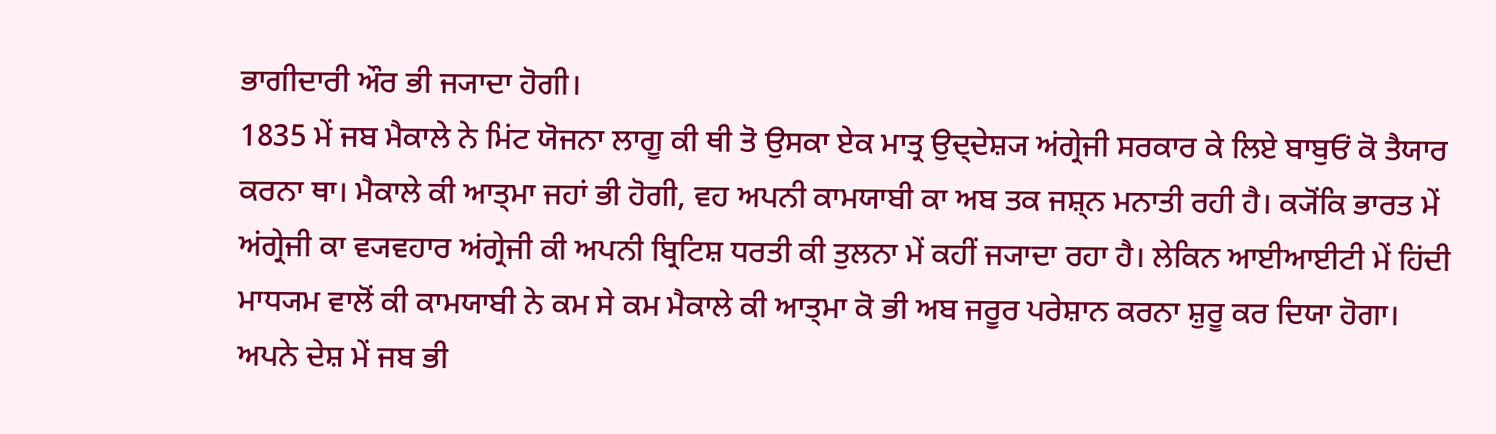ਭਾਗੀਦਾਰੀ ਔਰ ਭੀ ਜ੍ਯਾਦਾ ਹੋਗੀ।
1835 ਮੇਂ ਜਬ ਮੈਕਾਲੇ ਨੇ ਮਿਂਟ ਯੋਜਨਾ ਲਾਗੂ ਕੀ ਥੀ ਤੋ ਉਸਕਾ ਏਕ ਮਾਤ੍ਰ ਉਦ੍ਦੇਸ਼੍ਯ ਅਂਗ੍ਰੇਜੀ ਸਰਕਾਰ ਕੇ ਲਿਏ ਬਾਬੁਓਂ ਕੋ ਤੈਯਾਰ ਕਰਨਾ ਥਾ। ਮੈਕਾਲੇ ਕੀ ਆਤ੍ਮਾ ਜਹਾਂ ਭੀ ਹੋਗੀ, ਵਹ ਅਪਨੀ ਕਾਮਯਾਬੀ ਕਾ ਅਬ ਤਕ ਜਸ਼੍ਨ ਮਨਾਤੀ ਰਹੀ ਹੈ। ਕ੍ਯੋਂਕਿ ਭਾਰਤ ਮੇਂ ਅਂਗ੍ਰੇਜੀ ਕਾ ਵ੍ਯਵਹਾਰ ਅਂਗ੍ਰੇਜੀ ਕੀ ਅਪਨੀ ਬ੍ਰਿਟਿਸ਼ ਧਰਤੀ ਕੀ ਤੁਲਨਾ ਮੇਂ ਕਹੀਂ ਜ੍ਯਾਦਾ ਰਹਾ ਹੈ। ਲੇਕਿਨ ਆਈਆਈਟੀ ਮੇਂ ਹਿਂਦੀ ਮਾਧ੍ਯਮ ਵਾਲੋਂ ਕੀ ਕਾਮਯਾਬੀ ਨੇ ਕਮ ਸੇ ਕਮ ਮੈਕਾਲੇ ਕੀ ਆਤ੍ਮਾ ਕੋ ਭੀ ਅਬ ਜਰੂਰ ਪਰੇਸ਼ਾਨ ਕਰਨਾ ਸ਼ੁਰੂ ਕਰ ਦਿਯਾ ਹੋਗਾ। ਅਪਨੇ ਦੇਸ਼ ਮੇਂ ਜਬ ਭੀ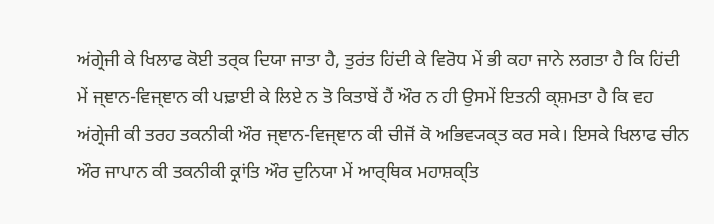ਅਂਗ੍ਰੇਜੀ ਕੇ ਖਿਲਾਫ ਕੋਈ ਤਰ੍ਕ ਦਿਯਾ ਜਾਤਾ ਹੈ, ਤੁਰਂਤ ਹਿਂਦੀ ਕੇ ਵਿਰੋਧ ਮੇਂ ਭੀ ਕਹਾ ਜਾਨੇ ਲਗਤਾ ਹੈ ਕਿ ਹਿਂਦੀ ਮੇਂ ਜ੍ਞਾਨ-ਵਿਜ੍ਞਾਨ ਕੀ ਪਢ਼ਾਈ ਕੇ ਲਿਏ ਨ ਤੋ ਕਿਤਾਬੇਂ ਹੈਂ ਔਰ ਨ ਹੀ ਉਸਮੇਂ ਇਤਨੀ ਕ੍ਸ਼ਮਤਾ ਹੈ ਕਿ ਵਹ ਅਂਗ੍ਰੇਜੀ ਕੀ ਤਰਹ ਤਕਨੀਕੀ ਔਰ ਜ੍ਞਾਨ-ਵਿਜ੍ਞਾਨ ਕੀ ਚੀਜੋਂ ਕੋ ਅਭਿਵ੍ਯਕ੍ਤ ਕਰ ਸਕੇ। ਇਸਕੇ ਖਿਲਾਫ ਚੀਨ ਔਰ ਜਾਪਾਨ ਕੀ ਤਕਨੀਕੀ ਕ੍ਰਾਂਤਿ ਔਰ ਦੁਨਿਯਾ ਮੇਂ ਆਰ੍ਥਿਕ ਮਹਾਸ਼ਕ੍ਤਿ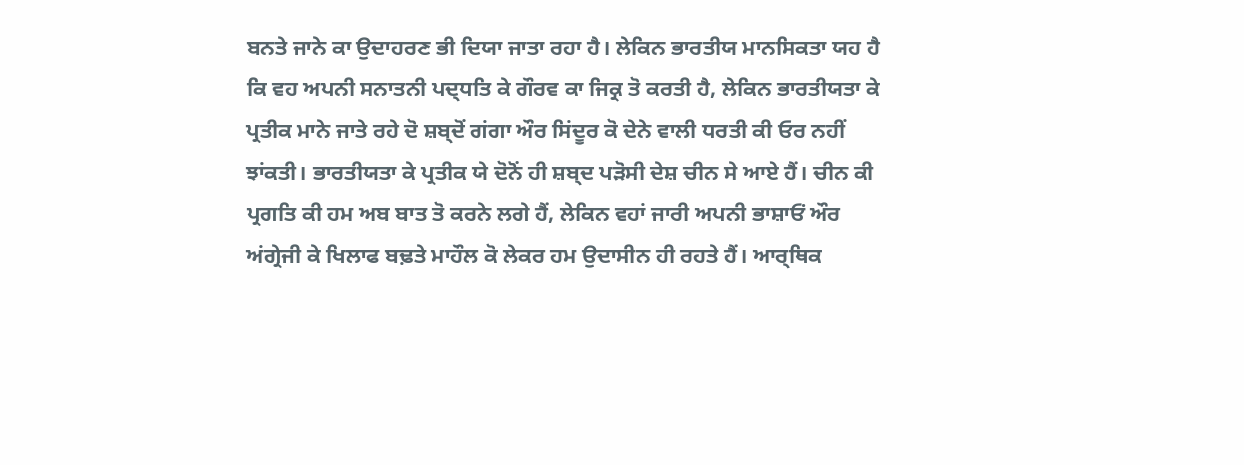ਬਨਤੇ ਜਾਨੇ ਕਾ ਉਦਾਹਰਣ ਭੀ ਦਿਯਾ ਜਾਤਾ ਰਹਾ ਹੈ। ਲੇਕਿਨ ਭਾਰਤੀਯ ਮਾਨਸਿਕਤਾ ਯਹ ਹੈ ਕਿ ਵਹ ਅਪਨੀ ਸਨਾਤਨੀ ਪਦ੍ਧਤਿ ਕੇ ਗੌਰਵ ਕਾ ਜਿਕ੍ਰ ਤੋ ਕਰਤੀ ਹੈ, ਲੇਕਿਨ ਭਾਰਤੀਯਤਾ ਕੇ ਪ੍ਰਤੀਕ ਮਾਨੇ ਜਾਤੇ ਰਹੇ ਦੋ ਸ਼ਬ੍ਦੋਂ ਗਂਗਾ ਔਰ ਸਿਂਦੂਰ ਕੋ ਦੇਨੇ ਵਾਲੀ ਧਰਤੀ ਕੀ ਓਰ ਨਹੀਂ ਝਾਂਕਤੀ। ਭਾਰਤੀਯਤਾ ਕੇ ਪ੍ਰਤੀਕ ਯੇ ਦੋਨੋਂ ਹੀ ਸ਼ਬ੍ਦ ਪਡ਼ੋਸੀ ਦੇਸ਼ ਚੀਨ ਸੇ ਆਏ ਹੈਂ। ਚੀਨ ਕੀ ਪ੍ਰਗਤਿ ਕੀ ਹਮ ਅਬ ਬਾਤ ਤੋ ਕਰਨੇ ਲਗੇ ਹੈਂ, ਲੇਕਿਨ ਵਹਾਂ ਜਾਰੀ ਅਪਨੀ ਭਾਸ਼ਾਓਂ ਔਰ ਅਂਗ੍ਰੇਜੀ ਕੇ ਖਿਲਾਫ ਬਢ਼ਤੇ ਮਾਹੌਲ ਕੋ ਲੇਕਰ ਹਮ ਉਦਾਸੀਨ ਹੀ ਰਹਤੇ ਹੈਂ। ਆਰ੍ਥਿਕ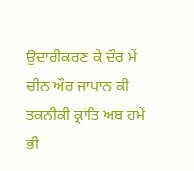ਉਦਾਰੀਕਰਣ ਕੇ ਦੌਰ ਮੇਂ ਚੀਨ ਔਰ ਜਾਪਾਨ ਕੀ ਤਕਨੀਕੀ ਕ੍ਰਾਂਤਿ ਅਬ ਹਮੇਂ ਭੀ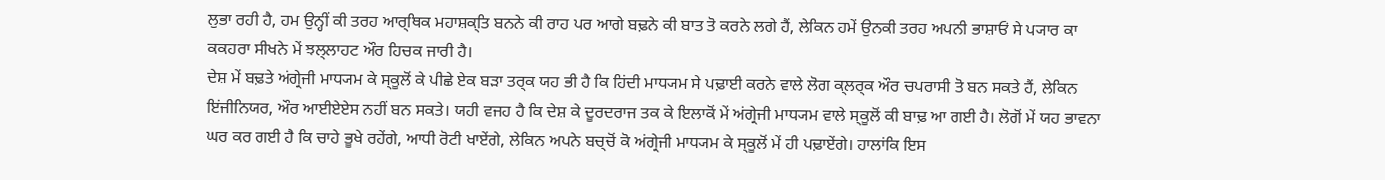ਲੁਭਾ ਰਹੀ ਹੈ, ਹਮ ਉਨ੍ਹੀਂ ਕੀ ਤਰਹ ਆਰ੍ਥਿਕ ਮਹਾਸ਼ਕ੍ਤਿ ਬਨਨੇ ਕੀ ਰਾਹ ਪਰ ਆਗੇ ਬਢ਼ਨੇ ਕੀ ਬਾਤ ਤੋ ਕਰਨੇ ਲਗੇ ਹੈਂ, ਲੇਕਿਨ ਹਮੇਂ ਉਨਕੀ ਤਰਹ ਅਪਨੀ ਭਾਸ਼ਾਓਂ ਸੇ ਪ੍ਯਾਰ ਕਾ ਕਕਹਰਾ ਸੀਖਨੇ ਮੇਂ ਝਲ੍ਲਾਹਟ ਔਰ ਹਿਚਕ ਜਾਰੀ ਹੈ।
ਦੇਸ਼ ਮੇਂ ਬਢ਼ਤੇ ਅਂਗ੍ਰੇਜੀ ਮਾਧ੍ਯਮ ਕੇ ਸ੍ਕੂਲੋਂ ਕੇ ਪੀਛੇ ਏਕ ਬਡ਼ਾ ਤਰ੍ਕ ਯਹ ਭੀ ਹੈ ਕਿ ਹਿਂਦੀ ਮਾਧ੍ਯਮ ਸੇ ਪਢ਼ਾਈ ਕਰਨੇ ਵਾਲੇ ਲੋਗ ਕ੍ਲਰ੍ਕ ਔਰ ਚਪਰਾਸੀ ਤੋ ਬਨ ਸਕਤੇ ਹੈਂ, ਲੇਕਿਨ ਇਂਜੀਨਿਯਰ, ਔਰ ਆਈਏਏਸ ਨਹੀਂ ਬਨ ਸਕਤੇ। ਯਹੀ ਵਜਹ ਹੈ ਕਿ ਦੇਸ਼ ਕੇ ਦੂਰਦਰਾਜ ਤਕ ਕੇ ਇਲਾਕੋਂ ਮੇਂ ਅਂਗ੍ਰੇਜੀ ਮਾਧ੍ਯਮ ਵਾਲੇ ਸ੍ਕੂਲੋਂ ਕੀ ਬਾਢ਼ ਆ ਗਈ ਹੈ। ਲੋਗੋਂ ਮੇਂ ਯਹ ਭਾਵਨਾ ਘਰ ਕਰ ਗਈ ਹੈ ਕਿ ਚਾਹੇ ਭੂਖੇ ਰਹੇਂਗੇ, ਆਧੀ ਰੋਟੀ ਖਾਏਂਗੇ, ਲੇਕਿਨ ਅਪਨੇ ਬਚ੍ਚੋਂ ਕੋ ਅਂਗ੍ਰੇਜੀ ਮਾਧ੍ਯਮ ਕੇ ਸ੍ਕੂਲੋਂ ਮੇਂ ਹੀ ਪਢ਼ਾਏਂਗੇ। ਹਾਲਾਂਕਿ ਇਸ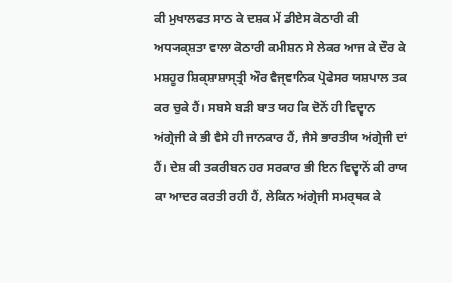ਕੀ ਮੁਖਾਲਫਤ ਸਾਠ ਕੇ ਦਸ਼ਕ ਮੇਂ ਡੀਏਸ ਕੋਠਾਰੀ ਕੀ ਅਧ੍ਯਕ੍ਸ਼ਤਾ ਵਾਲਾ ਕੋਠਾਰੀ ਕਮੀਸ਼ਨ ਸੇ ਲੇਕਰ ਆਜ ਕੇ ਦੌਰ ਕੇ ਮਸ਼ਹੂਰ ਸ਼ਿਕ੍ਸ਼ਾਸ਼ਾਸ੍ਤ੍ਰੀ ਔਰ ਵੈਜ੍ਞਾਨਿਕ ਪ੍ਰੋਫੇਸਰ ਯਸ਼ਪਾਲ ਤਕ ਕਰ ਚੁਕੇ ਹੈਂ। ਸਬਸੇ ਬਡ਼ੀ ਬਾਤ ਯਹ ਕਿ ਦੋਨੋਂ ਹੀ ਵਿਦ੍ਵਾਨ ਅਂਗ੍ਰੇਜੀ ਕੇ ਭੀ ਵੈਸੇ ਹੀ ਜਾਨਕਾਰ ਹੈਂ, ਜੈਸੇ ਭਾਰਤੀਯ ਅਂਗ੍ਰੇਜੀ ਦਾਂ ਹੈਂ। ਦੇਸ਼ ਕੀ ਤਕਰੀਬਨ ਹਰ ਸਰਕਾਰ ਭੀ ਇਨ ਵਿਦ੍ਵਾਨੋਂ ਕੀ ਰਾਯ ਕਾ ਆਦਰ ਕਰਤੀ ਰਹੀ ਹੈਂ, ਲੇਕਿਨ ਅਂਗ੍ਰੇਜੀ ਸਮਰ੍ਥਕ ਕੇ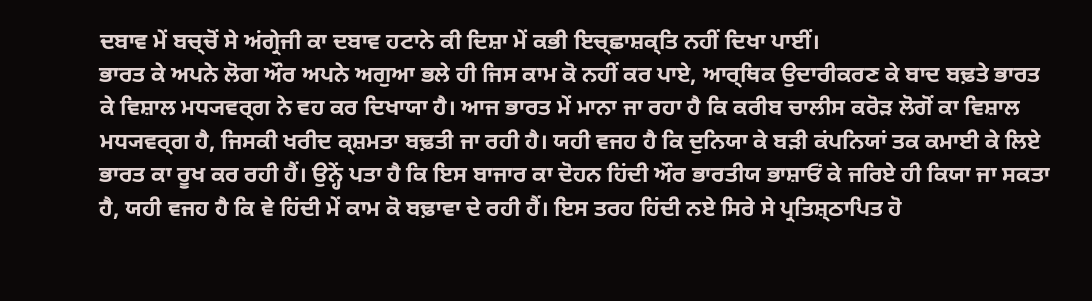ਦਬਾਵ ਮੇਂ ਬਚ੍ਚੋਂ ਸੇ ਅਂਗ੍ਰੇਜੀ ਕਾ ਦਬਾਵ ਹਟਾਨੇ ਕੀ ਦਿਸ਼ਾ ਮੇਂ ਕਭੀ ਇਚ੍ਛਾਸ਼ਕ੍ਤਿ ਨਹੀਂ ਦਿਖਾ ਪਾਈਂ।
ਭਾਰਤ ਕੇ ਅਪਨੇ ਲੋਗ ਔਰ ਅਪਨੇ ਅਗੁਆ ਭਲੇ ਹੀ ਜਿਸ ਕਾਮ ਕੋ ਨਹੀਂ ਕਰ ਪਾਏ, ਆਰ੍ਥਿਕ ਉਦਾਰੀਕਰਣ ਕੇ ਬਾਦ ਬਢ਼ਤੇ ਭਾਰਤ ਕੇ ਵਿਸ਼ਾਲ ਮਧ੍ਯਵਰ੍ਗ ਨੇ ਵਹ ਕਰ ਦਿਖਾਯਾ ਹੈ। ਆਜ ਭਾਰਤ ਮੇਂ ਮਾਨਾ ਜਾ ਰਹਾ ਹੈ ਕਿ ਕਰੀਬ ਚਾਲੀਸ ਕਰੋਡ਼ ਲੋਗੋਂ ਕਾ ਵਿਸ਼ਾਲ ਮਧ੍ਯਵਰ੍ਗ ਹੈ, ਜਿਸਕੀ ਖਰੀਦ ਕ੍ਸ਼ਮਤਾ ਬਢ਼ਤੀ ਜਾ ਰਹੀ ਹੈ। ਯਹੀ ਵਜਹ ਹੈ ਕਿ ਦੁਨਿਯਾ ਕੇ ਬਡ਼ੀ ਕਂਪਨਿਯਾਂ ਤਕ ਕਮਾਈ ਕੇ ਲਿਏ ਭਾਰਤ ਕਾ ਰੂਖ ਕਰ ਰਹੀ ਹੈਂ। ਉਨ੍ਹੇਂ ਪਤਾ ਹੈ ਕਿ ਇਸ ਬਾਜਾਰ ਕਾ ਦੋਹਨ ਹਿਂਦੀ ਔਰ ਭਾਰਤੀਯ ਭਾਸ਼ਾਓਂ ਕੇ ਜਰਿਏ ਹੀ ਕਿਯਾ ਜਾ ਸਕਤਾ ਹੈ, ਯਹੀ ਵਜਹ ਹੈ ਕਿ ਵੇ ਹਿਂਦੀ ਮੇਂ ਕਾਮ ਕੋ ਬਢ਼ਾਵਾ ਦੇ ਰਹੀ ਹੈਂ। ਇਸ ਤਰਹ ਹਿਂਦੀ ਨਏ ਸਿਰੇ ਸੇ ਪ੍ਰਤਿਸ਼੍ਠਾਪਿਤ ਹੋ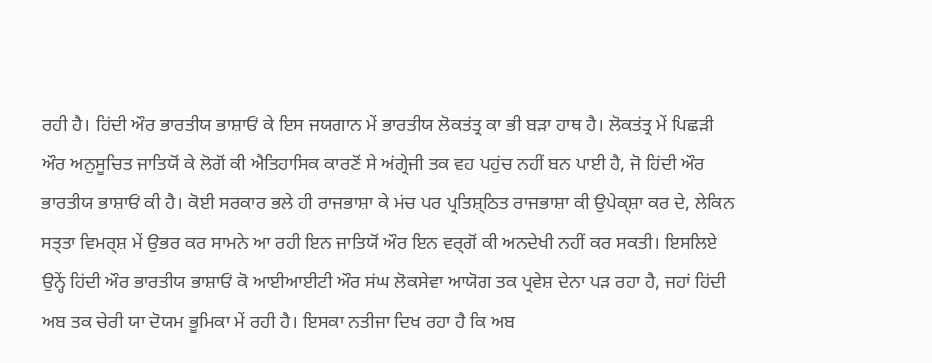ਰਹੀ ਹੈ। ਹਿਂਦੀ ਔਰ ਭਾਰਤੀਯ ਭਾਸ਼ਾਓਂ ਕੇ ਇਸ ਜਯਗਾਨ ਮੇਂ ਭਾਰਤੀਯ ਲੋਕਤਂਤ੍ਰ ਕਾ ਭੀ ਬਡ਼ਾ ਹਾਥ ਹੈ। ਲੋਕਤਂਤ੍ਰ ਮੇਂ ਪਿਛਡ਼ੀ ਔਰ ਅਨੁਸੂਚਿਤ ਜਾਤਿਯੋਂ ਕੇ ਲੋਗੋਂ ਕੀ ਐਤਿਹਾਸਿਕ ਕਾਰਣੋਂ ਸੇ ਅਂਗ੍ਰੇਜੀ ਤਕ ਵਹ ਪਹੁਂਚ ਨਹੀਂ ਬਨ ਪਾਈ ਹੈ, ਜੋ ਹਿਂਦੀ ਔਰ ਭਾਰਤੀਯ ਭਾਸ਼ਾਓਂ ਕੀ ਹੈ। ਕੋਈ ਸਰਕਾਰ ਭਲੇ ਹੀ ਰਾਜਭਾਸ਼ਾ ਕੇ ਮਂਚ ਪਰ ਪ੍ਰਤਿਸ਼੍ਠਿਤ ਰਾਜਭਾਸ਼ਾ ਕੀ ਉਪੇਕ੍ਸ਼ਾ ਕਰ ਦੇ, ਲੇਕਿਨ ਸਤ੍ਤਾ ਵਿਮਰ੍ਸ਼ ਮੇਂ ਉਭਰ ਕਰ ਸਾਮਨੇ ਆ ਰਹੀ ਇਨ ਜਾਤਿਯੋਂ ਔਰ ਇਨ ਵਰ੍ਗੋਂ ਕੀ ਅਨਦੇਖੀ ਨਹੀਂ ਕਰ ਸਕਤੀ। ਇਸਲਿਏ ਉਨ੍ਹੇਂ ਹਿਂਦੀ ਔਰ ਭਾਰਤੀਯ ਭਾਸ਼ਾਓਂ ਕੋ ਆਈਆਈਟੀ ਔਰ ਸਂਘ ਲੋਕਸੇਵਾ ਆਯੋਗ ਤਕ ਪ੍ਰਵੇਸ਼ ਦੇਨਾ ਪਡ਼ ਰਹਾ ਹੈ, ਜਹਾਂ ਹਿਂਦੀ ਅਬ ਤਕ ਚੇਰੀ ਯਾ ਦੋਯਮ ਭੂਮਿਕਾ ਮੇਂ ਰਹੀ ਹੈ। ਇਸਕਾ ਨਤੀਜਾ ਦਿਖ ਰਹਾ ਹੈ ਕਿ ਅਬ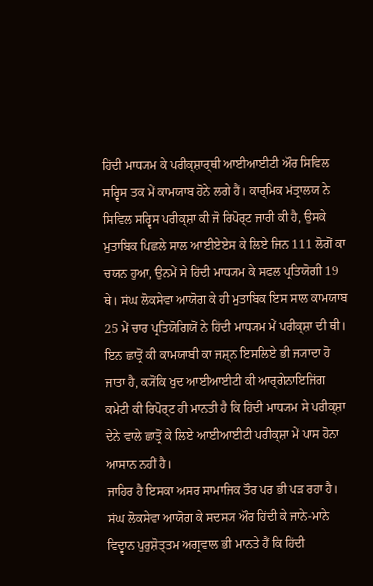ਹਿਂਦੀ ਮਾਧ੍ਯਮ ਕੇ ਪਰੀਕ੍ਸ਼ਾਰ੍ਥੀ ਆਈਆਈਟੀ ਔਰ ਸਿਵਿਲ ਸਰ੍ਵਿਸ ਤਕ ਮੇਂ ਕਾਮਯਾਬ ਹੋਨੇ ਲਗੇ ਹੈਂ। ਕਾਰ੍ਮਿਕ ਮਂਤ੍ਰਾਲਯ ਨੇ ਸਿਵਿਲ ਸਰ੍ਵਿਸ ਪਰੀਕ੍ਸ਼ਾ ਕੀ ਜੋ ਰਿਪੋਰ੍ਟ ਜਾਰੀ ਕੀ ਹੈ, ਉਸਕੇ ਮੁਤਾਬਿਕ ਪਿਛਲੇ ਸਾਲ ਆਈਏਏਸ ਕੇ ਲਿਏ ਜਿਨ 111 ਲੋਗੋਂ ਕਾ ਚਯਨ ਹੁਆ, ਉਨਮੇਂ ਸੇ ਹਿਂਦੀ ਮਾਧ੍ਯਮ ਕੇ ਸਫਲ ਪ੍ਰਤਿਯੋਗੀ 19 ਥੇ। ਸਂਘ ਲੋਕਸੇਵਾ ਆਯੋਗ ਕੇ ਹੀ ਮੁਤਾਬਿਕ ਇਸ ਸਾਲ ਕਾਮਯਾਬ 25 ਮੇਂ ਚਾਰ ਪ੍ਰਤਿਯੋਗਿਯੋਂ ਨੇ ਹਿਂਦੀ ਮਾਧ੍ਯਮ ਮੇਂ ਪਰੀਕ੍ਸ਼ਾ ਦੀ ਥੀ। ਇਨ ਛਾਤ੍ਰੋਂ ਕੀ ਕਾਮਯਾਬੀ ਕਾ ਜਸ਼੍ਨ ਇਸਲਿਏ ਭੀ ਜ੍ਯਾਦਾ ਹੋ ਜਾਤਾ ਹੈ, ਕ੍ਯੋਂਕਿ ਖੁਦ ਆਈਆਈਟੀ ਕੀ ਆਰ੍ਗੇਨਾਇਜਿਂਗ ਕਮੇਟੀ ਕੀ ਰਿਪੋਰ੍ਟ ਹੀ ਮਾਨਤੀ ਹੈ ਕਿ ਹਿਂਦੀ ਮਾਧ੍ਯਮ ਸੇ ਪਰੀਕ੍ਸ਼ਾ ਦੇਨੇ ਵਾਲੇ ਛਾਤ੍ਰੋਂ ਕੇ ਲਿਏ ਆਈਆਈਟੀ ਪਰੀਕ੍ਸ਼ਾ ਮੇਂ ਪਾਸ ਹੋਨਾ ਆਸਾਨ ਨਹੀਂ ਹੈ।
ਜਾਹਿਰ ਹੈ ਇਸਕਾ ਅਸਰ ਸਾਮਾਜਿਕ ਤੌਰ ਪਰ ਭੀ ਪਡ਼ ਰਹਾ ਹੈ। ਸਂਘ ਲੋਕਸੇਵਾ ਆਯੋਗ ਕੇ ਸਦਸ੍ਯ ਔਰ ਹਿਂਦੀ ਕੇ ਜਾਨੇ-ਮਾਨੇ ਵਿਦ੍ਵਾਨ ਪੁਰੁਸ਼ੋਤ੍ਤਮ ਅਗ੍ਰਵਾਲ ਭੀ ਮਾਨਤੇ ਹੈਂ ਕਿ ਹਿਂਦੀ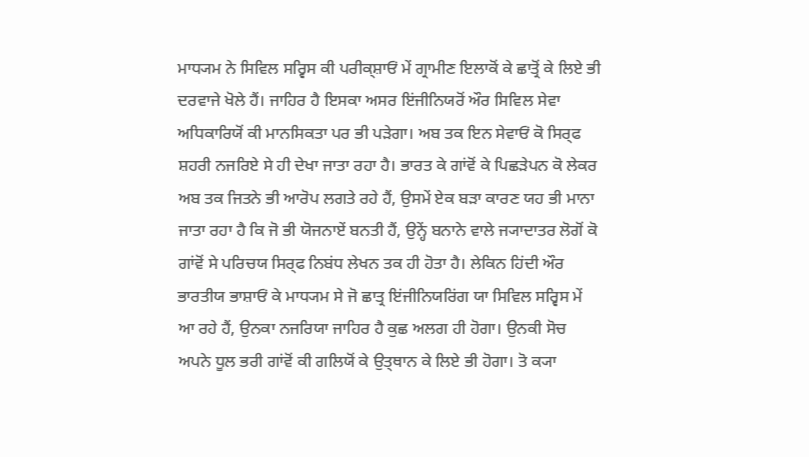ਮਾਧ੍ਯਮ ਨੇ ਸਿਵਿਲ ਸਰ੍ਵਿਸ ਕੀ ਪਰੀਕ੍ਸ਼ਾਓਂ ਮੇਂ ਗ੍ਰਾਮੀਣ ਇਲਾਕੋਂ ਕੇ ਛਾਤ੍ਰੋਂ ਕੇ ਲਿਏ ਭੀ ਦਰਵਾਜੇ ਖੋਲੇ ਹੈਂ। ਜਾਹਿਰ ਹੈ ਇਸਕਾ ਅਸਰ ਇਂਜੀਨਿਯਰੋਂ ਔਰ ਸਿਵਿਲ ਸੇਵਾ ਅਧਿਕਾਰਿਯੋਂ ਕੀ ਮਾਨਸਿਕਤਾ ਪਰ ਭੀ ਪਡ਼ੇਗਾ। ਅਬ ਤਕ ਇਨ ਸੇਵਾਓਂ ਕੋ ਸਿਰ੍ਫ ਸ਼ਹਰੀ ਨਜਰਿਏ ਸੇ ਹੀ ਦੇਖਾ ਜਾਤਾ ਰਹਾ ਹੈ। ਭਾਰਤ ਕੇ ਗਾਂਵੋਂ ਕੇ ਪਿਛਡ਼ੇਪਨ ਕੋ ਲੇਕਰ ਅਬ ਤਕ ਜਿਤਨੇ ਭੀ ਆਰੋਪ ਲਗਤੇ ਰਹੇ ਹੈਂ, ਉਸਮੇਂ ਏਕ ਬਡ਼ਾ ਕਾਰਣ ਯਹ ਭੀ ਮਾਨਾ ਜਾਤਾ ਰਹਾ ਹੈ ਕਿ ਜੋ ਭੀ ਯੋਜਨਾਏਂ ਬਨਤੀ ਹੈਂ, ਉਨ੍ਹੇਂ ਬਨਾਨੇ ਵਾਲੇ ਜ੍ਯਾਦਾਤਰ ਲੋਗੋਂ ਕੋ ਗਾਂਵੋਂ ਸੇ ਪਰਿਚਯ ਸਿਰ੍ਫ ਨਿਬਂਧ ਲੇਖਨ ਤਕ ਹੀ ਹੋਤਾ ਹੈ। ਲੇਕਿਨ ਹਿਂਦੀ ਔਰ ਭਾਰਤੀਯ ਭਾਸ਼ਾਓਂ ਕੇ ਮਾਧ੍ਯਮ ਸੇ ਜੋ ਛਾਤ੍ਰ ਇਂਜੀਨਿਯਰਿਂਗ ਯਾ ਸਿਵਿਲ ਸਰ੍ਵਿਸ ਮੇਂ ਆ ਰਹੇ ਹੈਂ, ਉਨਕਾ ਨਜਰਿਯਾ ਜਾਹਿਰ ਹੈ ਕੁਛ ਅਲਗ ਹੀ ਹੋਗਾ। ਉਨਕੀ ਸੋਚ ਅਪਨੇ ਧੂਲ ਭਰੀ ਗਾਂਵੋਂ ਕੀ ਗਲਿਯੋਂ ਕੇ ਉਤ੍ਥਾਨ ਕੇ ਲਿਏ ਭੀ ਹੋਗਾ। ਤੋ ਕ੍ਯਾ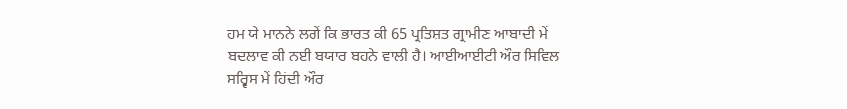ਹਮ ਯੇ ਮਾਨਨੇ ਲਗੇਂ ਕਿ ਭਾਰਤ ਕੀ 65 ਪ੍ਰਤਿਸ਼ਤ ਗ੍ਰਾਮੀਣ ਆਬਾਦੀ ਮੇਂ ਬਦਲਾਵ ਕੀ ਨਈ ਬਯਾਰ ਬਹਨੇ ਵਾਲੀ ਹੈ। ਆਈਆਈਟੀ ਔਰ ਸਿਵਿਲ ਸਰ੍ਵਿਸ ਮੇਂ ਹਿਂਦੀ ਔਰ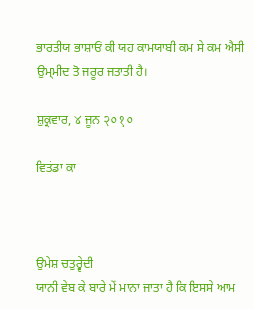ਭਾਰਤੀਯ ਭਾਸ਼ਾਓਂ ਕੀ ਯਹ ਕਾਮਯਾਬੀ ਕਮ ਸੇ ਕਮ ਐਸੀ ਉਮ੍ਮੀਦ ਤੋ ਜਰੂਰ ਜਤਾਤੀ ਹੈ।

ਸ਼ੁਕ੍ਰਵਾਰ, ४ ਜੂਨ २०१०

ਵਿਤਂਡਾ ਕਾ



ਉਮੇਸ਼ ਚਤੁਰ੍ਵੇਦੀ
ਯਾਨੀ ਵੇਬ ਕੇ ਬਾਰੇ ਮੇਂ ਮਾਨਾ ਜਾਤਾ ਹੈ ਕਿ ਇਸਸੇ ਆਮ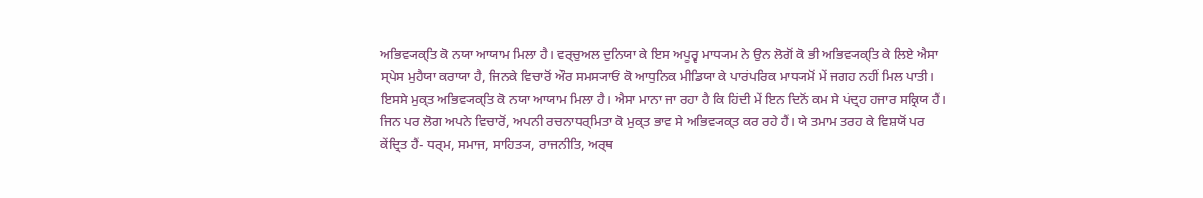ਅਭਿਵ੍ਯਕ੍ਤਿ ਕੋ ਨਯਾ ਆਯਾਮ ਮਿਲਾ ਹੈ। ਵਰ੍ਚੁਅਲ ਦੁਨਿਯਾ ਕੇ ਇਸ ਅਪੂਰ੍ਵ ਮਾਧ੍ਯਮ ਨੇ ਉਨ ਲੋਗੋਂ ਕੋ ਭੀ ਅਭਿਵ੍ਯਕ੍ਤਿ ਕੇ ਲਿਏ ਐਸਾ ਸ੍ਪੇਸ ਮੁਹੈਯਾ ਕਰਾਯਾ ਹੈ, ਜਿਨਕੇ ਵਿਚਾਰੋਂ ਔਰ ਸਮਸ੍ਯਾਓਂ ਕੋ ਆਧੁਨਿਕ ਮੀਡਿਯਾ ਕੇ ਪਾਰਂਪਰਿਕ ਮਾਧ੍ਯਮੋਂ ਮੇਂ ਜਗਹ ਨਹੀਂ ਮਿਲ ਪਾਤੀ। ਇਸਸੇ ਮੁਕ੍ਤ ਅਭਿਵ੍ਯਕ੍ਤਿ ਕੋ ਨਯਾ ਆਯਾਮ ਮਿਲਾ ਹੈ। ਐਸਾ ਮਾਨਾ ਜਾ ਰਹਾ ਹੈ ਕਿ ਹਿਂਦੀ ਮੇਂ ਇਨ ਦਿਨੋਂ ਕਮ ਸੇ ਪਂਦ੍ਰਹ ਹਜਾਰ ਸਕ੍ਰਿਯ ਹੈਂ। ਜਿਨ ਪਰ ਲੋਗ ਅਪਨੇ ਵਿਚਾਰੋਂ, ਅਪਨੀ ਰਚਨਾਧਰ੍ਮਿਤਾ ਕੋ ਮੁਕ੍ਤ ਭਾਵ ਸੇ ਅਭਿਵ੍ਯਕ੍ਤ ਕਰ ਰਹੇ ਹੈਂ। ਯੇ ਤਮਾਮ ਤਰਹ ਕੇ ਵਿਸ਼ਯੋਂ ਪਰ ਕੇਂਦ੍ਰਿਤ ਹੈਂ- ਧਰ੍ਮ, ਸਮਾਜ, ਸਾਹਿਤ੍ਯ, ਰਾਜਨੀਤਿ, ਅਰ੍ਥ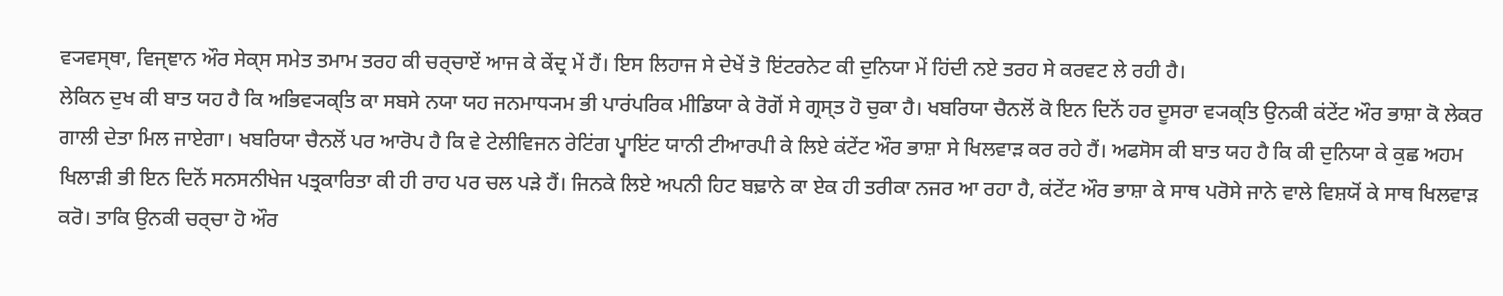ਵ੍ਯਵਸ੍ਥਾ, ਵਿਜ੍ਞਾਨ ਔਰ ਸੇਕ੍ਸ ਸਮੇਤ ਤਮਾਮ ਤਰਹ ਕੀ ਚਰ੍ਚਾਏਂ ਆਜ ਕੇ ਕੇਂਦ੍ਰ ਮੇਂ ਹੈਂ। ਇਸ ਲਿਹਾਜ ਸੇ ਦੇਖੇਂ ਤੋ ਇਂਟਰਨੇਟ ਕੀ ਦੁਨਿਯਾ ਮੇਂ ਹਿਂਦੀ ਨਏ ਤਰਹ ਸੇ ਕਰਵਟ ਲੇ ਰਹੀ ਹੈ।
ਲੇਕਿਨ ਦੁਖ ਕੀ ਬਾਤ ਯਹ ਹੈ ਕਿ ਅਭਿਵ੍ਯਕ੍ਤਿ ਕਾ ਸਬਸੇ ਨਯਾ ਯਹ ਜਨਮਾਧ੍ਯਮ ਭੀ ਪਾਰਂਪਰਿਕ ਮੀਡਿਯਾ ਕੇ ਰੋਗੋਂ ਸੇ ਗ੍ਰਸ੍ਤ ਹੋ ਚੁਕਾ ਹੈ। ਖਬਰਿਯਾ ਚੈਨਲੋਂ ਕੋ ਇਨ ਦਿਨੋਂ ਹਰ ਦੂਸਰਾ ਵ੍ਯਕ੍ਤਿ ਉਨਕੀ ਕਂਟੇਂਟ ਔਰ ਭਾਸ਼ਾ ਕੋ ਲੇਕਰ ਗਾਲੀ ਦੇਤਾ ਮਿਲ ਜਾਏਗਾ। ਖਬਰਿਯਾ ਚੈਨਲੋਂ ਪਰ ਆਰੋਪ ਹੈ ਕਿ ਵੇ ਟੇਲੀਵਿਜਨ ਰੇਟਿਂਗ ਪ੍ਵਾਇਂਟ ਯਾਨੀ ਟੀਆਰਪੀ ਕੇ ਲਿਏ ਕਂਟੇਂਟ ਔਰ ਭਾਸ਼ਾ ਸੇ ਖਿਲਵਾਡ਼ ਕਰ ਰਹੇ ਹੈਂ। ਅਫਸੋਸ ਕੀ ਬਾਤ ਯਹ ਹੈ ਕਿ ਕੀ ਦੁਨਿਯਾ ਕੇ ਕੁਛ ਅਹਮ ਖਿਲਾਡ਼ੀ ਭੀ ਇਨ ਦਿਨੋਂ ਸਨਸਨੀਖੇਜ ਪਤ੍ਰਕਾਰਿਤਾ ਕੀ ਹੀ ਰਾਹ ਪਰ ਚਲ ਪਡ਼ੇ ਹੈਂ। ਜਿਨਕੇ ਲਿਏ ਅਪਨੀ ਹਿਟ ਬਢ਼ਾਨੇ ਕਾ ਏਕ ਹੀ ਤਰੀਕਾ ਨਜਰ ਆ ਰਹਾ ਹੈ, ਕਂਟੇਂਟ ਔਰ ਭਾਸ਼ਾ ਕੇ ਸਾਥ ਪਰੋਸੇ ਜਾਨੇ ਵਾਲੇ ਵਿਸ਼ਯੋਂ ਕੇ ਸਾਥ ਖਿਲਵਾਡ਼ ਕਰੋ। ਤਾਕਿ ਉਨਕੀ ਚਰ੍ਚਾ ਹੋ ਔਰ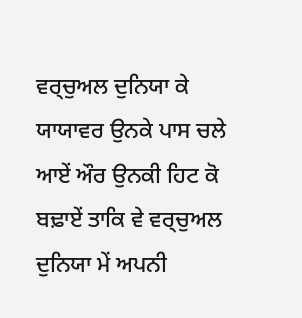ਵਰ੍ਚੁਅਲ ਦੁਨਿਯਾ ਕੇ ਯਾਯਾਵਰ ਉਨਕੇ ਪਾਸ ਚਲੇ ਆਏਂ ਔਰ ਉਨਕੀ ਹਿਟ ਕੋ ਬਢ਼ਾਏਂ ਤਾਕਿ ਵੇ ਵਰ੍ਚੁਅਲ ਦੁਨਿਯਾ ਮੇਂ ਅਪਨੀ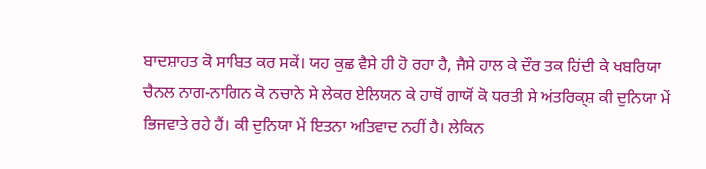ਬਾਦਸ਼ਾਹਤ ਕੋ ਸਾਬਿਤ ਕਰ ਸਕੇਂ। ਯਹ ਕੁਛ ਵੈਸੇ ਹੀ ਹੋ ਰਹਾ ਹੈ, ਜੈਸੇ ਹਾਲ ਕੇ ਦੌਰ ਤਕ ਹਿਂਦੀ ਕੇ ਖਬਰਿਯਾ ਚੈਨਲ ਨਾਗ-ਨਾਗਿਨ ਕੋ ਨਚਾਨੇ ਸੇ ਲੇਕਰ ਏਲਿਯਨ ਕੇ ਹਾਥੋਂ ਗਾਯੋਂ ਕੋ ਧਰਤੀ ਸੇ ਅਂਤਰਿਕ੍ਸ਼ ਕੀ ਦੁਨਿਯਾ ਮੇਂ ਭਿਜਵਾਤੇ ਰਹੇ ਹੈਂ। ਕੀ ਦੁਨਿਯਾ ਮੇਂ ਇਤਨਾ ਅਤਿਵਾਦ ਨਹੀਂ ਹੈ। ਲੇਕਿਨ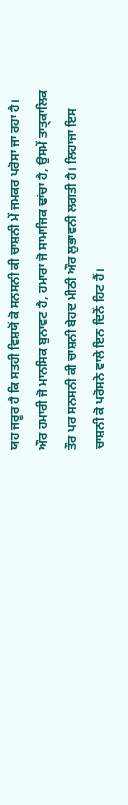ਯਹ ਜਰੂਰ ਹੈ ਕਿ ਸਤਹੀ ਵਿਸ਼ਯੋਂ ਕੋ ਸਨਸਨੀ ਕੀ ਚਾਸ਼ਨੀ ਮੇਂ ਜਮਕਰ ਪਰੋਸਾ ਜਾ ਰਹਾ ਹੈ। ਔਰ ਹਮਾਰੀ ਜੋ ਮਾਨਸਿਕ ਬੁਨਾਵਟ ਹੈ, ਹਮਾਰਾ ਜੋ ਸਾਮਾਜਿਕ ਢਾਂਚਾ ਹੈ, ਉਸਮੇਂ ਤਾਤ੍ਕਾਲਿਕ ਤੌਰ ਪਰ ਸਨਸਨੀ ਕੀ ਚਾਸ਼ਨੀ ਬੇਹਦ ਮੀਠੀ ਔਰ ਲੁਭਾਵਨੀ ਲਗਤੀ ਹੈ। ਲਿਹਾਜਾ ਇਸ ਚਾਸ਼ਨੀ ਕੋ ਪਰੋਸਨੇ ਵਾਲੇ ਇਨ ਦਿਨੋਂ ਹਿਟ ਹੈਂ।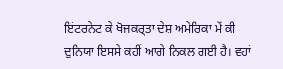ਇਂਟਰਨੇਟ ਕੇ ਖੋਜਕਰ੍ਤਾ ਦੇਸ਼ ਅਮੇਰਿਕਾ ਮੇਂ ਕੀ ਦੁਨਿਯਾ ਇਸਸੇ ਕਹੀਂ ਆਗੇ ਨਿਕਲ ਗਈ ਹੈ। ਵਹਾਂ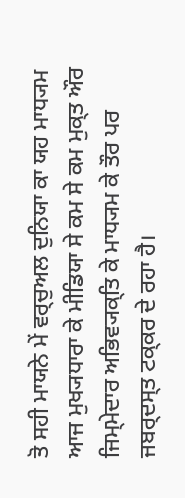ਤੋ ਸਹੀ ਮਾਯਨੇ ਮੇਂ ਵਰ੍ਚੁਅਲ ਦੁਨਿਯਾ ਕਾ ਯਹ ਮਾਧ੍ਯਮ ਆਜ ਮੁਖ੍ਯਧਾਰਾ ਕੇ ਮੀਡਿਯਾ ਸੇ ਕਮ ਸੇ ਕਮ ਮੁਕ੍ਤ ਔਰ ਜਿਮ੍ਮੇਦਾਰ ਅਭਿਵ੍ਯਕ੍ਤਿ ਕੇ ਮਾਧ੍ਯਮ ਕੇ ਤੌਰ ਪਰ ਜਬਰ੍ਦਸ੍ਤ ਟਕ੍ਕਰ ਦੇ ਰਹਾ ਹੈ।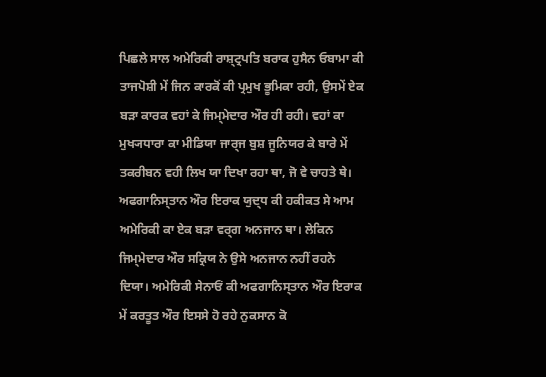ਪਿਛਲੇ ਸਾਲ ਅਮੇਰਿਕੀ ਰਾਸ਼੍ਟ੍ਰਪਤਿ ਬਰਾਕ ਹੁਸੈਨ ਓਬਾਮਾ ਕੀ ਤਾਜਪੋਸ਼ੀ ਮੇਂ ਜਿਨ ਕਾਰਕੋਂ ਕੀ ਪ੍ਰਮੁਖ ਭੂਮਿਕਾ ਰਹੀ, ਉਸਮੇਂ ਏਕ ਬਡ਼ਾ ਕਾਰਕ ਵਹਾਂ ਕੇ ਜਿਮ੍ਮੇਦਾਰ ਔਰ ਹੀ ਰਹੀ। ਵਹਾਂ ਕਾ ਮੁਖ੍ਯਧਾਰਾ ਕਾ ਮੀਡਿਯਾ ਜਾਰ੍ਜ ਬੁਸ਼ ਜੂਨਿਯਰ ਕੇ ਬਾਰੇ ਮੇਂ ਤਕਰੀਬਨ ਵਹੀ ਲਿਖ ਯਾ ਦਿਖਾ ਰਹਾ ਥਾ, ਜੋ ਵੇ ਚਾਹਤੇ ਥੇ। ਅਫਗਾਨਿਸ੍ਤਾਨ ਔਰ ਇਰਾਕ ਯੁਦ੍ਧ ਕੀ ਹਕੀਕਤ ਸੇ ਆਮ ਅਮੇਰਿਕੀ ਕਾ ਏਕ ਬਡ਼ਾ ਵਰ੍ਗ ਅਨਜਾਨ ਥਾ। ਲੇਕਿਨ ਜਿਮ੍ਮੇਦਾਰ ਔਰ ਸਕ੍ਰਿਯ ਨੇ ਉਸੇ ਅਨਜਾਨ ਨਹੀਂ ਰਹਨੇ ਦਿਯਾ। ਅਮੇਰਿਕੀ ਸੇਨਾਓਂ ਕੀ ਅਫਗਾਨਿਸ੍ਤਾਨ ਔਰ ਇਰਾਕ ਮੇਂ ਕਰਤੂਤ ਔਰ ਇਸਸੇ ਹੋ ਰਹੇ ਨੁਕਸਾਨ ਕੋ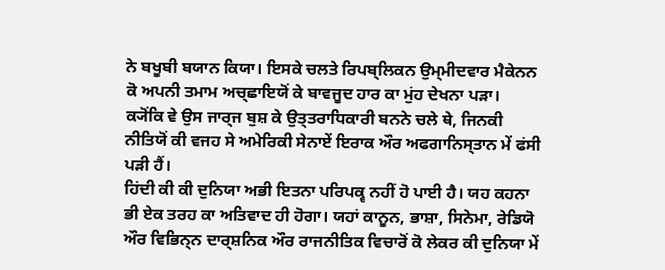ਨੇ ਬਖੂਬੀ ਬਯਾਨ ਕਿਯਾ। ਇਸਕੇ ਚਲਤੇ ਰਿਪਬ੍ਲਿਕਨ ਉਮ੍ਮੀਦਵਾਰ ਮੈਕੇਨਨ ਕੋ ਅਪਨੀ ਤਮਾਮ ਅਚ੍ਛਾਇਯੋਂ ਕੇ ਬਾਵਜੂਦ ਹਾਰ ਕਾ ਮੁਂਹ ਦੇਖਨਾ ਪਡ਼ਾ। ਕ੍ਯੋਂਕਿ ਵੇ ਉਸ ਜਾਰ੍ਜ ਬੁਸ਼ ਕੇ ਉਤ੍ਤਰਾਧਿਕਾਰੀ ਬਨਨੇ ਚਲੇ ਥੇ, ਜਿਨਕੀ ਨੀਤਿਯੋਂ ਕੀ ਵਜਹ ਸੇ ਅਮੇਰਿਕੀ ਸੇਨਾਏਂ ਇਰਾਕ ਔਰ ਅਫਗਾਨਿਸ੍ਤਾਨ ਮੇਂ ਫਂਸੀ ਪਡ਼ੀ ਹੈਂ।
ਹਿਂਦੀ ਕੀ ਕੀ ਦੁਨਿਯਾ ਅਭੀ ਇਤਨਾ ਪਰਿਪਕ੍ਵ ਨਹੀਂ ਹੋ ਪਾਈ ਹੈ। ਯਹ ਕਹਨਾ ਭੀ ਏਕ ਤਰਹ ਕਾ ਅਤਿਵਾਦ ਹੀ ਹੋਗਾ। ਯਹਾਂ ਕਾਨੂਨ, ਭਾਸ਼ਾ, ਸਿਨੇਮਾ, ਰੇਡਿਯੋ ਔਰ ਵਿਭਿਨ੍ਨ ਦਾਰ੍ਸ਼ਨਿਕ ਔਰ ਰਾਜਨੀਤਿਕ ਵਿਚਾਰੋਂ ਕੋ ਲੇਕਰ ਕੀ ਦੁਨਿਯਾ ਮੇਂ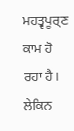ਮਹਤ੍ਵਪੂਰ੍ਣ ਕਾਮ ਹੋ ਰਹਾ ਹੈ। ਲੇਕਿਨ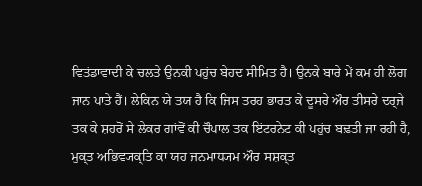ਵਿਤਂਡਾਵਾਦੀ ਕੇ ਚਲਤੇ ਉਨਕੀ ਪਹੁਂਚ ਬੇਹਦ ਸੀਮਿਤ ਹੈ। ਉਨਕੇ ਬਾਰੇ ਮੇਂ ਕਮ ਹੀ ਲੋਗ ਜਾਨ ਪਾਤੇ ਹੈਂ। ਲੇਕਿਨ ਯੇ ਤਯ ਹੈ ਕਿ ਜਿਸ ਤਰਹ ਭਾਰਤ ਕੇ ਦੂਸਰੇ ਔਰ ਤੀਸਰੇ ਦਰ੍ਜੇ ਤਕ ਕੇ ਸ਼ਹਰੋਂ ਸੇ ਲੇਕਰ ਗਾਂਵੋਂ ਕੀ ਚੌਪਾਲ ਤਕ ਇਂਟਰਨੇਟ ਕੀ ਪਹੁਂਚ ਬਢ਼ਤੀ ਜਾ ਰਹੀ ਹੈ, ਮੁਕ੍ਤ ਅਭਿਵ੍ਯਕ੍ਤਿ ਕਾ ਯਹ ਜਨਮਾਧ੍ਯਮ ਔਰ ਸਸ਼ਕ੍ਤ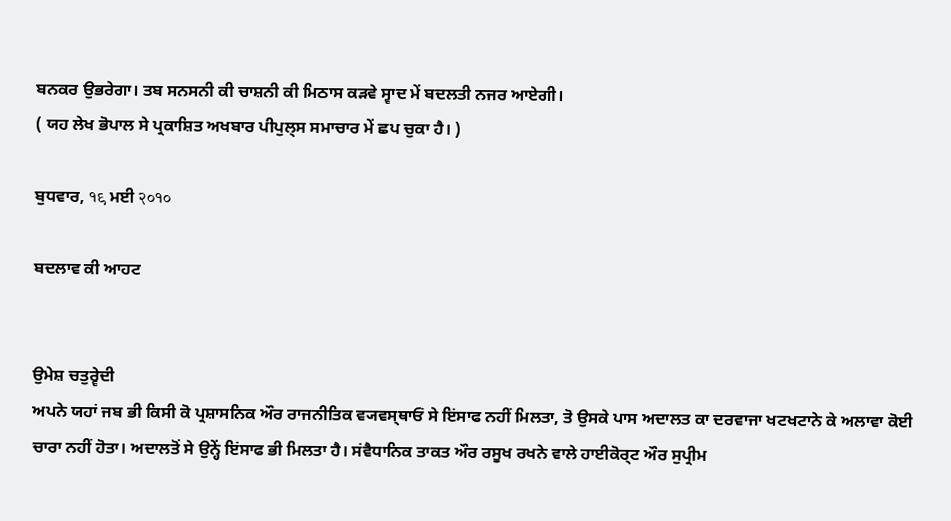ਬਨਕਰ ਉਭਰੇਗਾ। ਤਬ ਸਨਸਨੀ ਕੀ ਚਾਸ਼ਨੀ ਕੀ ਮਿਠਾਸ ਕਡ਼ਵੇ ਸ੍ਵਾਦ ਮੇਂ ਬਦਲਤੀ ਨਜਰ ਆਏਗੀ।
( ਯਹ ਲੇਖ ਭੋਪਾਲ ਸੇ ਪ੍ਰਕਾਸ਼ਿਤ ਅਖਬਾਰ ਪੀਪੁਲ੍ਸ ਸਮਾਚਾਰ ਮੇਂ ਛਪ ਚੁਕਾ ਹੈ। )

ਬੁਧਵਾਰ, १९ ਮਈ २०१०

ਬਦਲਾਵ ਕੀ ਆਹਟ


ਉਮੇਸ਼ ਚਤੁਰ੍ਵੇਦੀ
ਅਪਨੇ ਯਹਾਂ ਜਬ ਭੀ ਕਿਸੀ ਕੋ ਪ੍ਰਸ਼ਾਸਨਿਕ ਔਰ ਰਾਜਨੀਤਿਕ ਵ੍ਯਵਸ੍ਥਾਓਂ ਸੇ ਇਂਸਾਫ ਨਹੀਂ ਮਿਲਤਾ, ਤੋ ਉਸਕੇ ਪਾਸ ਅਦਾਲਤ ਕਾ ਦਰਵਾਜਾ ਖਟਖਟਾਨੇ ਕੇ ਅਲਾਵਾ ਕੋਈ ਚਾਰਾ ਨਹੀਂ ਹੋਤਾ। ਅਦਾਲਤੋਂ ਸੇ ਉਨ੍ਹੇਂ ਇਂਸਾਫ ਭੀ ਮਿਲਤਾ ਹੈ। ਸਂਵੈਧਾਨਿਕ ਤਾਕਤ ਔਰ ਰਸੂਖ ਰਖਨੇ ਵਾਲੇ ਹਾਈਕੋਰ੍ਟ ਔਰ ਸੁਪ੍ਰੀਮ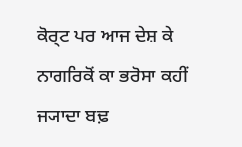ਕੋਰ੍ਟ ਪਰ ਆਜ ਦੇਸ਼ ਕੇ ਨਾਗਰਿਕੋਂ ਕਾ ਭਰੋਸਾ ਕਹੀਂ ਜ੍ਯਾਦਾ ਬਢ਼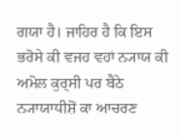ਗਯਾ ਹੈ। ਜਾਹਿਰ ਹੈ ਕਿ ਇਸ ਭਰੋਸੇ ਕੀ ਵਜਹ ਵਹਾਂ ਨ੍ਯਾਯ ਕੀ ਅਮੋਲ ਕੁਰ੍ਸੀ ਪਰ ਬੈਠੇ ਨ੍ਯਾਯਾਧੀਸ਼ੋਂ ਕਾ ਆਚਰਣ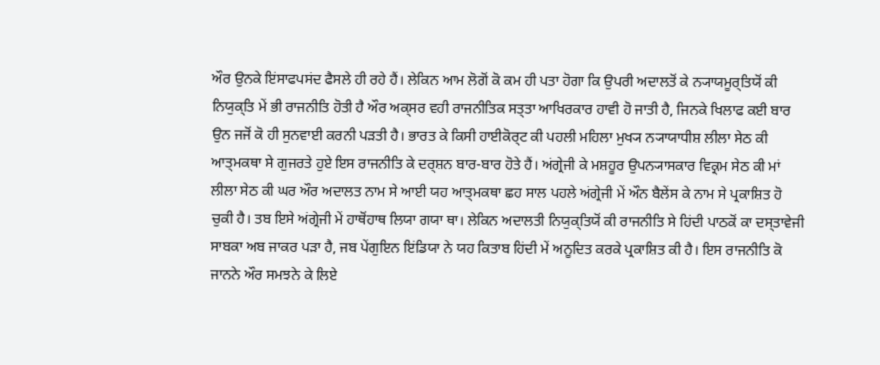ਔਰ ਉਨਕੇ ਇਂਸਾਫਪਸਂਦ ਫੈਸਲੇ ਹੀ ਰਹੇ ਹੈਂ। ਲੇਕਿਨ ਆਮ ਲੋਗੋਂ ਕੋ ਕਮ ਹੀ ਪਤਾ ਹੋਗਾ ਕਿ ਉਪਰੀ ਅਦਾਲਤੋਂ ਕੇ ਨ੍ਯਾਯਮੂਰ੍ਤਿਯੋਂ ਕੀ ਨਿਯੁਕ੍ਤਿ ਮੇਂ ਭੀ ਰਾਜਨੀਤਿ ਹੋਤੀ ਹੈ ਔਰ ਅਕ੍ਸਰ ਵਹੀ ਰਾਜਨੀਤਿਕ ਸਤ੍ਤਾ ਆਖਿਰਕਾਰ ਹਾਵੀ ਹੋ ਜਾਤੀ ਹੈ, ਜਿਨਕੇ ਖਿਲਾਫ ਕਈ ਬਾਰ ਉਨ ਜਜੋਂ ਕੋ ਹੀ ਸੁਨਵਾਈ ਕਰਨੀ ਪਡ਼ਤੀ ਹੈ। ਭਾਰਤ ਕੇ ਕਿਸੀ ਹਾਈਕੋਰ੍ਟ ਕੀ ਪਹਲੀ ਮਹਿਲਾ ਮੁਖ੍ਯ ਨ੍ਯਾਯਾਧੀਸ਼ ਲੀਲਾ ਸੇਠ ਕੀ ਆਤ੍ਮਕਥਾ ਸੇ ਗੁਜਰਤੇ ਹੁਏ ਇਸ ਰਾਜਨੀਤਿ ਕੇ ਦਰ੍ਸ਼ਨ ਬਾਰ-ਬਾਰ ਹੋਤੇ ਹੈਂ। ਅਂਗ੍ਰੇਜੀ ਕੇ ਮਸ਼ਹੂਰ ਉਪਨ੍ਯਾਸਕਾਰ ਵਿਕ੍ਰਮ ਸੇਠ ਕੀ ਮਾਂ ਲੀਲਾ ਸੇਠ ਕੀ ਘਰ ਔਰ ਅਦਾਲਤ ਨਾਮ ਸੇ ਆਈ ਯਹ ਆਤ੍ਮਕਥਾ ਛਹ ਸਾਲ ਪਹਲੇ ਅਂਗ੍ਰੇਜੀ ਮੇਂ ਔਨ ਬੈਲੇਂਸ ਕੇ ਨਾਮ ਸੇ ਪ੍ਰਕਾਸ਼ਿਤ ਹੋ ਚੁਕੀ ਹੈ। ਤਬ ਇਸੇ ਅਂਗ੍ਰੇਜੀ ਮੇਂ ਹਾਥੋਂਹਾਥ ਲਿਯਾ ਗਯਾ ਥਾ। ਲੇਕਿਨ ਅਦਾਲਤੀ ਨਿਯੁਕ੍ਤਿਯੋਂ ਕੀ ਰਾਜਨੀਤਿ ਸੇ ਹਿਂਦੀ ਪਾਠਕੋਂ ਕਾ ਦਸ੍ਤਾਵੇਜੀ ਸਾਬਕਾ ਅਬ ਜਾਕਰ ਪਡ਼ਾ ਹੈ, ਜਬ ਪੇਂਗੁਇਨ ਇਂਡਿਯਾ ਨੇ ਯਹ ਕਿਤਾਬ ਹਿਂਦੀ ਮੇਂ ਅਨੂਦਿਤ ਕਰਕੇ ਪ੍ਰਕਾਸ਼ਿਤ ਕੀ ਹੈ। ਇਸ ਰਾਜਨੀਤਿ ਕੋ ਜਾਨਨੇ ਔਰ ਸਮਝਨੇ ਕੇ ਲਿਏ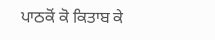ਪਾਠਕੋਂ ਕੋ ਕਿਤਾਬ ਕੇ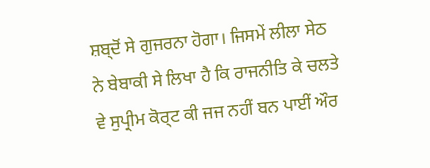ਸ਼ਬ੍ਦੋਂ ਸੇ ਗੁਜਰਨਾ ਹੋਗਾ। ਜਿਸਮੇਂ ਲੀਲਾ ਸੇਠ ਨੇ ਬੇਬਾਕੀ ਸੇ ਲਿਖਾ ਹੈ ਕਿ ਰਾਜਨੀਤਿ ਕੇ ਚਲਤੇ ਵੇ ਸੁਪ੍ਰੀਮ ਕੋਰ੍ਟ ਕੀ ਜਜ ਨਹੀਂ ਬਨ ਪਾਈਂ ਔਰ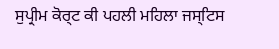ਸੁਪ੍ਰੀਮ ਕੋਰ੍ਟ ਕੀ ਪਹਲੀ ਮਹਿਲਾ ਜਸ੍ਟਿਸ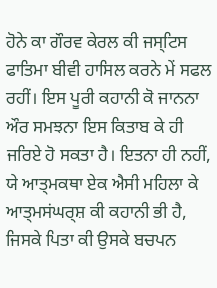ਹੋਨੇ ਕਾ ਗੌਰਵ ਕੇਰਲ ਕੀ ਜਸ੍ਟਿਸ ਫਾਤਿਮਾ ਬੀਵੀ ਹਾਸਿਲ ਕਰਨੇ ਮੇਂ ਸਫਲ ਰਹੀਂ। ਇਸ ਪੂਰੀ ਕਹਾਨੀ ਕੋ ਜਾਨਨਾ ਔਰ ਸਮਝਨਾ ਇਸ ਕਿਤਾਬ ਕੇ ਹੀ ਜਰਿਏ ਹੋ ਸਕਤਾ ਹੈ। ਇਤਨਾ ਹੀ ਨਹੀਂ, ਯੇ ਆਤ੍ਮਕਥਾ ਏਕ ਐਸੀ ਮਹਿਲਾ ਕੇ ਆਤ੍ਮਸਂਘਰ੍ਸ਼ ਕੀ ਕਹਾਨੀ ਭੀ ਹੈ, ਜਿਸਕੇ ਪਿਤਾ ਕੀ ਉਸਕੇ ਬਚਪਨ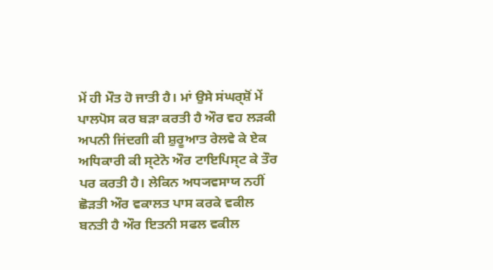ਮੇਂ ਹੀ ਮੌਤ ਹੋ ਜਾਤੀ ਹੈ। ਮਾਂ ਉਸੇ ਸਂਘਰ੍ਸ਼ੋਂ ਮੇਂ ਪਾਲਪੋਸ ਕਰ ਬਡ਼ਾ ਕਰਤੀ ਹੈ ਔਰ ਵਹ ਲਡ਼ਕੀ ਅਪਨੀ ਜਿਂਦਗੀ ਕੀ ਸ਼ੁਰੂਆਤ ਰੇਲਵੇ ਕੇ ਏਕ ਅਧਿਕਾਰੀ ਕੀ ਸ੍ਟੇਨੋ ਔਰ ਟਾਇਪਿਸ੍ਟ ਕੇ ਤੌਰ ਪਰ ਕਰਤੀ ਹੈ। ਲੇਕਿਨ ਅਧ੍ਯਵਸਾਯ ਨਹੀਂ ਛੋਡ਼ਤੀ ਔਰ ਵਕਾਲਤ ਪਾਸ ਕਰਕੇ ਵਕੀਲ ਬਨਤੀ ਹੈ ਔਰ ਇਤਨੀ ਸਫਲ ਵਕੀਲ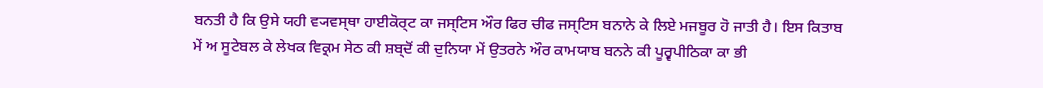ਬਨਤੀ ਹੈ ਕਿ ਉਸੇ ਯਹੀ ਵ੍ਯਵਸ੍ਥਾ ਹਾਈਕੋਰ੍ਟ ਕਾ ਜਸ੍ਟਿਸ ਔਰ ਫਿਰ ਚੀਫ ਜਸ੍ਟਿਸ ਬਨਾਨੇ ਕੇ ਲਿਏ ਮਜਬੂਰ ਹੋ ਜਾਤੀ ਹੈ। ਇਸ ਕਿਤਾਬ ਮੇਂ ਅ ਸੂਟੇਬਲ ਕੇ ਲੇਖਕ ਵਿਕ੍ਰਮ ਸੇਠ ਕੀ ਸ਼ਬ੍ਦੋਂ ਕੀ ਦੁਨਿਯਾ ਮੇਂ ਉਤਰਨੇ ਔਰ ਕਾਮਯਾਬ ਬਨਨੇ ਕੀ ਪੂਰ੍ਵਪੀਠਿਕਾ ਕਾ ਭੀ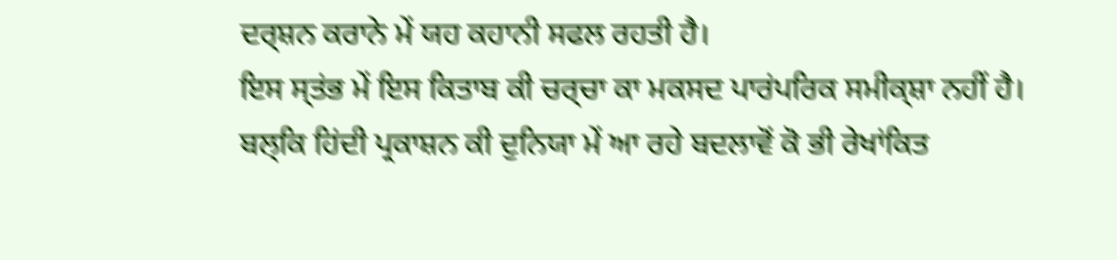ਦਰ੍ਸ਼ਨ ਕਰਾਨੇ ਮੇਂ ਯਹ ਕਹਾਨੀ ਸਫਲ ਰਹਤੀ ਹੈ।
ਇਸ ਸ੍ਤਂਭ ਮੇਂ ਇਸ ਕਿਤਾਬ ਕੀ ਚਰ੍ਚਾ ਕਾ ਮਕਸਦ ਪਾਰਂਪਰਿਕ ਸਮੀਕ੍ਸ਼ਾ ਨਹੀਂ ਹੈ। ਬਲ੍ਕਿ ਹਿਂਦੀ ਪ੍ਰਕਾਸ਼ਨ ਕੀ ਦੁਨਿਯਾ ਮੇਂ ਆ ਰਹੇ ਬਦਲਾਵੋਂ ਕੋ ਭੀ ਰੇਖਾਂਕਿਤ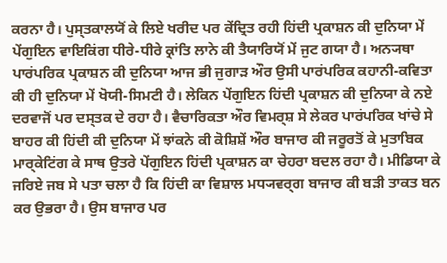ਕਰਨਾ ਹੈ। ਪੁਸ੍ਤਕਾਲਯੋਂ ਕੇ ਲਿਏ ਖਰੀਦ ਪਰ ਕੇਂਦ੍ਰਿਤ ਰਹੀ ਹਿਂਦੀ ਪ੍ਰਕਾਸ਼ਨ ਕੀ ਦੁਨਿਯਾ ਮੇਂ ਪੇਂਗੁਇਨ ਵਾਇਕਿਂਗ ਧੀਰੇ-ਧੀਰੇ ਕ੍ਰਾਂਤਿ ਲਾਨੇ ਕੀ ਤੈਯਾਰਿਯੋਂ ਮੇਂ ਜੁਟ ਗਯਾ ਹੈ। ਅਨ੍ਯਥਾ ਪਾਰਂਪਰਿਕ ਪ੍ਰਕਾਸ਼ਨ ਕੀ ਦੁਨਿਯਾ ਆਜ ਭੀ ਜੁਗਾਡ਼ ਔਰ ਉਸੀ ਪਾਰਂਪਰਿਕ ਕਹਾਨੀ-ਕਵਿਤਾ ਕੀ ਹੀ ਦੁਨਿਯਾ ਮੇਂ ਖੋਯੀ-ਸਿਮਟੀ ਹੈ। ਲੇਕਿਨ ਪੇਂਗੁਇਨ ਹਿਂਦੀ ਪ੍ਰਕਾਸ਼ਨ ਕੀ ਦੁਨਿਯਾ ਕੇ ਨਏ ਦਰਵਾਜੋਂ ਪਰ ਦਸ੍ਤਕ ਦੇ ਰਹਾ ਹੈ। ਵੈਚਾਰਿਕਤਾ ਔਰ ਵਿਮਰ੍ਸ਼ ਸੇ ਲੇਕਰ ਪਾਰਂਪਰਿਕ ਖਾਂਚੇ ਸੇ ਬਾਹਰ ਕੀ ਹਿਂਦੀ ਕੀ ਦੁਨਿਯਾ ਮੇਂ ਝਾਂਕਨੇ ਕੀ ਕੋਸ਼ਿਸ਼ੇਂ ਔਰ ਬਾਜਾਰ ਕੀ ਜਰੂਰਤੋਂ ਕੇ ਮੁਤਾਬਿਕ ਮਾਰ੍ਕੇਟਿਂਗ ਕੇ ਸਾਥ ਉਤਰੇ ਪੇਂਗੁਇਨ ਹਿਂਦੀ ਪ੍ਰਕਾਸ਼ਨ ਕਾ ਚੇਹਰਾ ਬਦਲ ਰਹਾ ਹੈ। ਮੀਡਿਯਾ ਕੇ ਜਰਿਏ ਜਬ ਸੇ ਪਤਾ ਚਲਾ ਹੈ ਕਿ ਹਿਂਦੀ ਕਾ ਵਿਸ਼ਾਲ ਮਧ੍ਯਵਰ੍ਗ ਬਾਜਾਰ ਕੀ ਬਡ਼ੀ ਤਾਕਤ ਬਨ ਕਰ ਉਭਰਾ ਹੈ। ਉਸ ਬਾਜਾਰ ਪਰ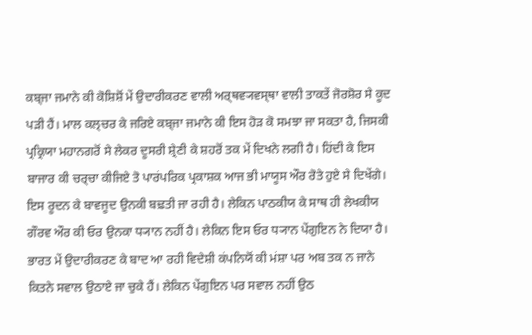ਕਬ੍ਜਾ ਜਮਾਨੇ ਕੀ ਕੋਸ਼ਿਸ਼ੋਂ ਮੇਂ ਉਦਾਰੀਕਰਣ ਵਾਲੀ ਅਰ੍ਥਵ੍ਯਵਸ੍ਥਾ ਵਾਲੀ ਤਾਕਤੇਂ ਜੋਰਸ਼ੋਰ ਸੇ ਕੂਦ ਪਡ਼ੀ ਹੈਂ। ਮਾਲ ਕਲ੍ਚਰ ਕੇ ਜਰਿਏ ਕਬ੍ਜਾ ਜਮਾਨੇ ਕੀ ਇਸ ਹੋਡ਼ ਕੋ ਸਮਝਾ ਜਾ ਸਕਤਾ ਹੈ, ਜਿਸਕੀ ਪ੍ਰਕ੍ਰਿਯਾ ਮਹਾਨਗਰੋਂ ਸੇ ਲੇਕਰ ਦੂਸਰੀ ਸ਼੍ਰੇਣੀ ਕੇ ਸ਼ਹਰੋਂ ਤਕ ਮੇਂ ਦਿਖਨੇ ਲਗੀ ਹੈ। ਹਿਂਦੀ ਕੇ ਇਸ ਬਾਜਾਰ ਕੀ ਚਰ੍ਚਾ ਕੀਜਿਏ ਤੋ ਪਾਰਂਪਰਿਕ ਪ੍ਰਕਾਸ਼ਕ ਆਜ ਭੀ ਮਾਯੂਸ ਔਰ ਰੋਤੇ ਹੁਏ ਸੇ ਦਿਖੇਂਗੇ। ਇਸ ਰੂਦਨ ਕੇ ਬਾਵਜੂਦ ਉਨਕੀ ਬਢ਼ਤੀ ਜਾ ਰਹੀ ਹੈ। ਲੇਕਿਨ ਪਾਠਕੀਯ ਕੇ ਸਾਥ ਹੀ ਲੇਖਕੀਯ ਗੌਰਵ ਔਰ ਕੀ ਓਰ ਉਨਕਾ ਧ੍ਯਾਨ ਨਹੀਂ ਹੈ। ਲੇਕਿਨ ਇਸ ਓਰ ਧ੍ਯਾਨ ਪੇਂਗੁਇਨ ਨੇ ਦਿਯਾ ਹੈ। ਭਾਰਤ ਮੇਂ ਉਦਾਰੀਕਰਣ ਕੇ ਬਾਦ ਆ ਰਹੀ ਵਿਦੇਸ਼ੀ ਕਂਪਨਿਯੋਂ ਕੀ ਮਂਸ਼ਾ ਪਰ ਅਬ ਤਕ ਨ ਜਾਨੇ ਕਿਤਨੇ ਸਵਾਲ ਉਠਾਏ ਜਾ ਚੁਕੇ ਹੈਂ। ਲੇਕਿਨ ਪੇਂਗੁਇਨ ਪਰ ਸਵਾਲ ਨਹੀਂ ਉਠ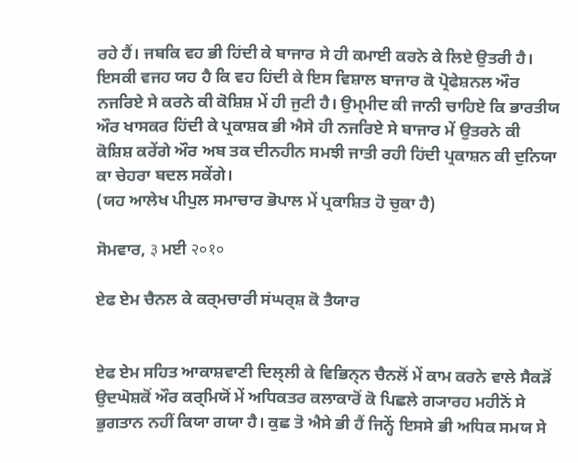ਰਹੇ ਹੈਂ। ਜਬਕਿ ਵਹ ਭੀ ਹਿਂਦੀ ਕੇ ਬਾਜਾਰ ਸੇ ਹੀ ਕਮਾਈ ਕਰਨੇ ਕੇ ਲਿਏ ਉਤਰੀ ਹੈ। ਇਸਕੀ ਵਜਹ ਯਹ ਹੈ ਕਿ ਵਹ ਹਿਂਦੀ ਕੇ ਇਸ ਵਿਸ਼ਾਲ ਬਾਜਾਰ ਕੋ ਪ੍ਰੋਫੇਸ਼ਨਲ ਔਰ ਨਜਰਿਏ ਸੇ ਕਰਨੇ ਕੀ ਕੋਸ਼ਿਸ਼ ਮੇਂ ਹੀ ਜੁਟੀ ਹੈ। ਉਮ੍ਮੀਦ ਕੀ ਜਾਨੀ ਚਾਹਿਏ ਕਿ ਭਾਰਤੀਯ ਔਰ ਖਾਸਕਰ ਹਿਂਦੀ ਕੇ ਪ੍ਰਕਾਸ਼ਕ ਭੀ ਐਸੇ ਹੀ ਨਜਰਿਏ ਸੇ ਬਾਜਾਰ ਮੇਂ ਉਤਰਨੇ ਕੀ ਕੋਸ਼ਿਸ਼ ਕਰੇਂਗੇ ਔਰ ਅਬ ਤਕ ਦੀਨਹੀਨ ਸਮਝੀ ਜਾਤੀ ਰਹੀ ਹਿਂਦੀ ਪ੍ਰਕਾਸ਼ਨ ਕੀ ਦੁਨਿਯਾ ਕਾ ਚੇਹਰਾ ਬਦਲ ਸਕੇਂਗੇ।
(ਯਹ ਆਲੇਖ ਪੀਪੁਲ ਸਮਾਚਾਰ ਭੋਪਾਲ ਮੇਂ ਪ੍ਰਕਾਸ਼ਿਤ ਹੋ ਚੁਕਾ ਹੈ)

ਸੋਮਵਾਰ, ३ ਮਈ २०१०

ਏਫ ਏਮ ਚੈਨਲ ਕੇ ਕਰ੍ਮਚਾਰੀ ਸਂਘਰ੍ਸ਼ ਕੋ ਤੈਯਾਰ


ਏਫ ਏਮ ਸਹਿਤ ਆਕਾਸ਼ਵਾਣੀ ਦਿਲ੍ਲੀ ਕੇ ਵਿਭਿਨ੍ਨ ਚੈਨਲੋਂ ਮੇਂ ਕਾਮ ਕਰਨੇ ਵਾਲੇ ਸੈਕਡ਼ੋਂ ਉਦਘੋਸ਼ਕੋਂ ਔਰ ਕਰ੍ਮਿਯੋਂ ਮੇਂ ਅਧਿਕਤਰ ਕਲਾਕਾਰੋਂ ਕੋ ਪਿਛਲੇ ਗ੍ਯਾਰਹ ਮਹੀਨੋਂ ਸੇ ਭੁਗਤਾਨ ਨਹੀਂ ਕਿਯਾ ਗਯਾ ਹੈ। ਕੁਛ ਤੋ ਐਸੇ ਭੀ ਹੈਂ ਜਿਨ੍ਹੇਂ ਇਸਸੇ ਭੀ ਅਧਿਕ ਸਮਯ ਸੇ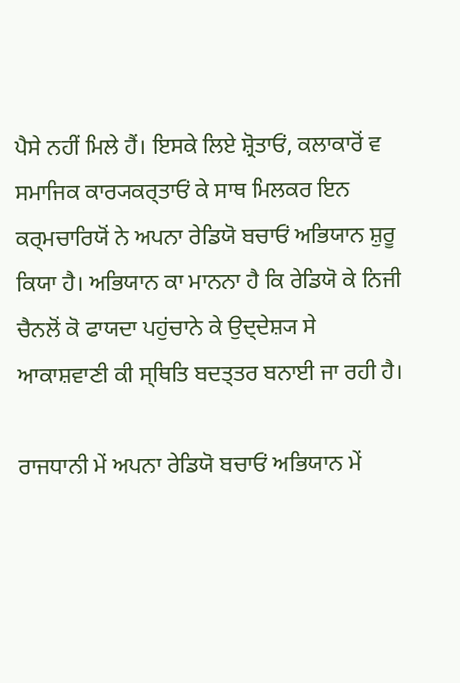ਪੈਸੇ ਨਹੀਂ ਮਿਲੇ ਹੈਂ। ਇਸਕੇ ਲਿਏ ਸ਼੍ਰੋਤਾਓਂ, ਕਲਾਕਾਰੋਂ ਵ ਸਮਾਜਿਕ ਕਾਰ੍ਯਕਰ੍ਤਾਓਂ ਕੇ ਸਾਥ ਮਿਲਕਰ ਇਨ ਕਰ੍ਮਚਾਰਿਯੋਂ ਨੇ ਅਪਨਾ ਰੇਡਿਯੋ ਬਚਾਓਂ ਅਭਿਯਾਨ ਸ਼ੁਰੂ ਕਿਯਾ ਹੈ। ਅਭਿਯਾਨ ਕਾ ਮਾਨਨਾ ਹੈ ਕਿ ਰੇਡਿਯੋ ਕੇ ਨਿਜੀ ਚੈਨਲੋਂ ਕੋ ਫਾਯਦਾ ਪਹੁਂਚਾਨੇ ਕੇ ਉਦ੍ਦੇਸ਼੍ਯ ਸੇ ਆਕਾਸ਼ਵਾਣੀ ਕੀ ਸ੍ਥਿਤਿ ਬਦਤ੍ਤਰ ਬਨਾਈ ਜਾ ਰਹੀ ਹੈ।

ਰਾਜਧਾਨੀ ਮੇਂ ਅਪਨਾ ਰੇਡਿਯੋ ਬਚਾਓਂ ਅਭਿਯਾਨ ਮੇਂ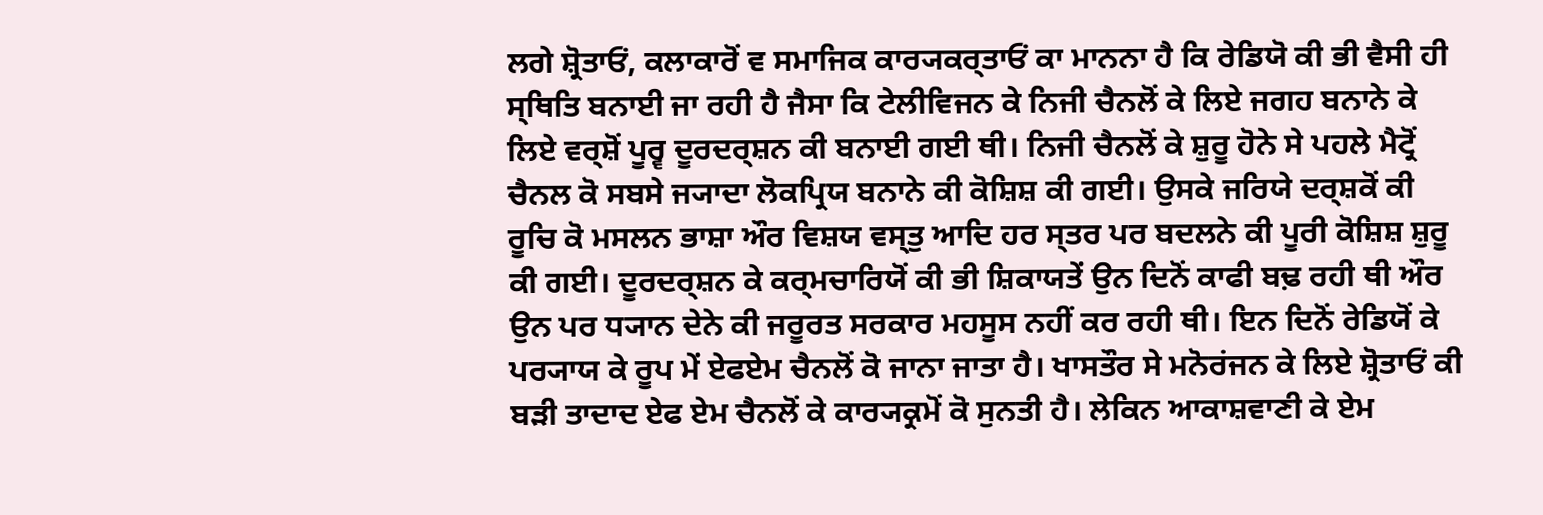ਲਗੇ ਸ਼੍ਰੋਤਾਓਂ, ਕਲਾਕਾਰੋਂ ਵ ਸਮਾਜਿਕ ਕਾਰ੍ਯਕਰ੍ਤਾਓਂ ਕਾ ਮਾਨਨਾ ਹੈ ਕਿ ਰੇਡਿਯੋ ਕੀ ਭੀ ਵੈਸੀ ਹੀ ਸ੍ਥਿਤਿ ਬਨਾਈ ਜਾ ਰਹੀ ਹੈ ਜੈਸਾ ਕਿ ਟੇਲੀਵਿਜਨ ਕੇ ਨਿਜੀ ਚੈਨਲੋਂ ਕੇ ਲਿਏ ਜਗਹ ਬਨਾਨੇ ਕੇ ਲਿਏ ਵਰ੍ਸ਼ੋਂ ਪੂਰ੍ਵ ਦੂਰਦਰ੍ਸ਼ਨ ਕੀ ਬਨਾਈ ਗਈ ਥੀ। ਨਿਜੀ ਚੈਨਲੋਂ ਕੇ ਸ਼ੁਰੂ ਹੋਨੇ ਸੇ ਪਹਲੇ ਮੈਟ੍ਰੋਂ ਚੈਨਲ ਕੋ ਸਬਸੇ ਜ੍ਯਾਦਾ ਲੋਕਪ੍ਰਿਯ ਬਨਾਨੇ ਕੀ ਕੋਸ਼ਿਸ਼ ਕੀ ਗਈ। ਉਸਕੇ ਜਰਿਯੇ ਦਰ੍ਸ਼ਕੋਂ ਕੀ ਰੂਚਿ ਕੋ ਮਸਲਨ ਭਾਸ਼ਾ ਔਰ ਵਿਸ਼ਯ ਵਸ੍ਤੁ ਆਦਿ ਹਰ ਸ੍ਤਰ ਪਰ ਬਦਲਨੇ ਕੀ ਪੂਰੀ ਕੋਸ਼ਿਸ਼ ਸ਼ੁਰੂ ਕੀ ਗਈ। ਦੂਰਦਰ੍ਸ਼ਨ ਕੇ ਕਰ੍ਮਚਾਰਿਯੋਂ ਕੀ ਭੀ ਸ਼ਿਕਾਯਤੇਂ ਉਨ ਦਿਨੋਂ ਕਾਫੀ ਬਢ਼ ਰਹੀ ਥੀ ਔਰ ਉਨ ਪਰ ਧ੍ਯਾਨ ਦੇਨੇ ਕੀ ਜਰੂਰਤ ਸਰਕਾਰ ਮਹਸੂਸ ਨਹੀਂ ਕਰ ਰਹੀ ਥੀ। ਇਨ ਦਿਨੋਂ ਰੇਡਿਯੋਂ ਕੇ ਪਰ੍ਯਾਯ ਕੇ ਰੂਪ ਮੇਂ ਏਫਏਮ ਚੈਨਲੋਂ ਕੋ ਜਾਨਾ ਜਾਤਾ ਹੈ। ਖਾਸਤੌਰ ਸੇ ਮਨੋਰਂਜਨ ਕੇ ਲਿਏ ਸ਼੍ਰੋਤਾਓਂ ਕੀ ਬਡ਼ੀ ਤਾਦਾਦ ਏਫ ਏਮ ਚੈਨਲੋਂ ਕੇ ਕਾਰ੍ਯਕ੍ਰਮੋਂ ਕੋ ਸੁਨਤੀ ਹੈ। ਲੇਕਿਨ ਆਕਾਸ਼ਵਾਣੀ ਕੇ ਏਮ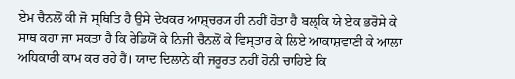ਏਮ ਚੈਨਲੋਂ ਕੀ ਜੋ ਸ੍ਥਿਤਿ ਹੈ ਉਸੇ ਦੇਖਕਰ ਆਸ਼੍ਚਰ੍ਯ ਹੀ ਨਹੀਂ ਹੋਤਾ ਹੈ ਬਲ੍ਕਿ ਯੇ ਏਕ ਭਰੋਸੇ ਕੇ ਸਾਥ ਕਹਾ ਜਾ ਸਕਤਾ ਹੈ ਕਿ ਰੇਡਿਯੋਂ ਕੇ ਨਿਜੀ ਚੈਨਲੋਂ ਕੇ ਵਿਸ੍ਤਾਰ ਕੇ ਲਿਏ ਆਕਾਸ਼ਵਾਣੀ ਕੇ ਆਲਾ ਅਧਿਕਾਰੀ ਕਾਮ ਕਰ ਰਹੇ ਹੈਂ। ਯਾਦ ਦਿਲਾਨੇ ਕੀ ਜਰੂਰਤ ਨਹੀਂ ਹੋਨੀ ਚਾਹਿਏ ਕਿ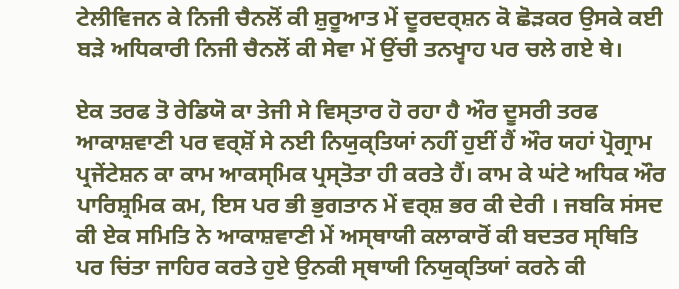ਟੇਲੀਵਿਜਨ ਕੇ ਨਿਜੀ ਚੈਨਲੋਂ ਕੀ ਸ਼ੁਰੂਆਤ ਮੇਂ ਦੂਰਦਰ੍ਸ਼ਨ ਕੋ ਛੋਡ਼ਕਰ ਉਸਕੇ ਕਈ ਬਡ਼ੇ ਅਧਿਕਾਰੀ ਨਿਜੀ ਚੈਨਲੋਂ ਕੀ ਸੇਵਾ ਮੇਂ ਉਂਚੀ ਤਨਖ੍ਵਾਹ ਪਰ ਚਲੇ ਗਏ ਥੇ।

ਏਕ ਤਰਫ ਤੋ ਰੇਡਿਯੋ ਕਾ ਤੇਜੀ ਸੇ ਵਿਸ੍ਤਾਰ ਹੋ ਰਹਾ ਹੈ ਔਰ ਦੂਸਰੀ ਤਰਫ ਆਕਾਸ਼ਵਾਣੀ ਪਰ ਵਰ੍ਸ਼ੋਂ ਸੇ ਨਈ ਨਿਯੁਕ੍ਤਿਯਾਂ ਨਹੀਂ ਹੁਈਂ ਹੈਂ ਔਰ ਯਹਾਂ ਪ੍ਰੋਗ੍ਰਾਮ ਪ੍ਰਜੇਂਟੇਸ਼ਨ ਕਾ ਕਾਮ ਆਕਸ੍ਮਿਕ ਪ੍ਰਸ੍ਤੋਤਾ ਹੀ ਕਰਤੇ ਹੈਂ। ਕਾਮ ਕੇ ਘਂਟੇ ਅਧਿਕ ਔਰ ਪਾਰਿਸ਼੍ਰਮਿਕ ਕਮ, ਇਸ ਪਰ ਭੀ ਭੁਗਤਾਨ ਮੇਂ ਵਰ੍ਸ਼ ਭਰ ਕੀ ਦੇਰੀ । ਜਬਕਿ ਸਂਸਦ ਕੀ ਏਕ ਸਮਿਤਿ ਨੇ ਆਕਾਸ਼ਵਾਣੀ ਮੇਂ ਅਸ੍ਥਾਯੀ ਕਲਾਕਾਰੋਂ ਕੀ ਬਦਤਰ ਸ੍ਥਿਤਿ ਪਰ ਚਿਂਤਾ ਜਾਹਿਰ ਕਰਤੇ ਹੁਏ ਉਨਕੀ ਸ੍ਥਾਯੀ ਨਿਯੁਕ੍ਤਿਯਾਂ ਕਰਨੇ ਕੀ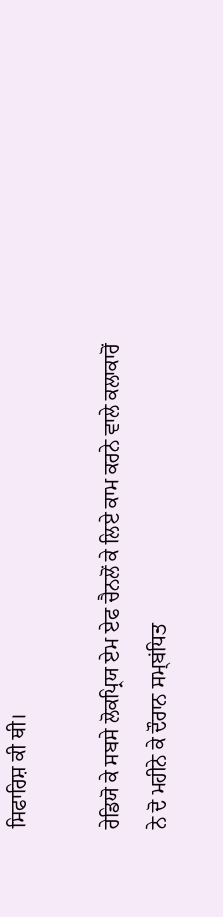ਸਿਫਾਰਿਸ਼ ਕੀ ਥੀ।

ਰੇਡਿਯੋ ਕੇ ਸਬਸੇ ਲੋਕਪ੍ਰਿਯ ਏਮ ਏਫ ਚੈਨਲੋਂ ਕੇ ਲਿਏ ਕਾਮ ਕਰਨੇ ਵਾਲੇ ਕਲਾਕਾਰੋਂ ਨੇ ਦੋ ਮਹੀਨੇ ਕੇ ਦੌਰਾਨ ਸਮ੍ਬਂਧਿਤ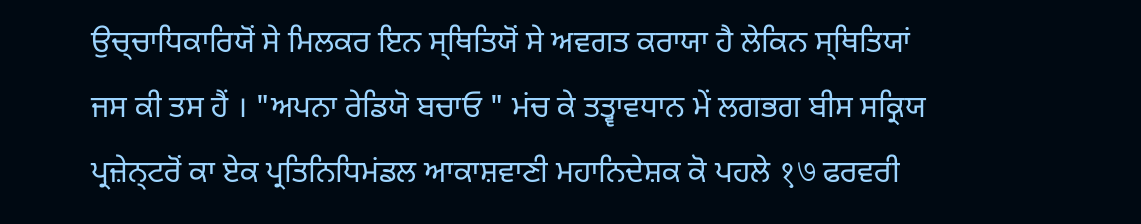ਉਚ੍ਚਾਧਿਕਾਰਿਯੋਂ ਸੇ ਮਿਲਕਰ ਇਨ ਸ੍ਥਿਤਿਯੋਂ ਸੇ ਅਵਗਤ ਕਰਾਯਾ ਹੈ ਲੇਕਿਨ ਸ੍ਥਿਤਿਯਾਂ ਜਸ ਕੀ ਤਸ ਹੈਂ । "ਅਪਨਾ ਰੇਡਿਯੋ ਬਚਾਓ " ਮਂਚ ਕੇ ਤਤ੍ਵਾਵਧਾਨ ਮੇਂ ਲਗਭਗ ਬੀਸ ਸਕ੍ਰਿਯ ਪ੍ਰਜ਼ੇਨ੍ਟਰੋਂ ਕਾ ਏਕ ਪ੍ਰਤਿਨਿਧਿਮਂਡਲ ਆਕਾਸ਼ਵਾਣੀ ਮਹਾਨਿਦੇਸ਼ਕ ਕੋ ਪਹਲੇ १७ ਫਰਵਰੀ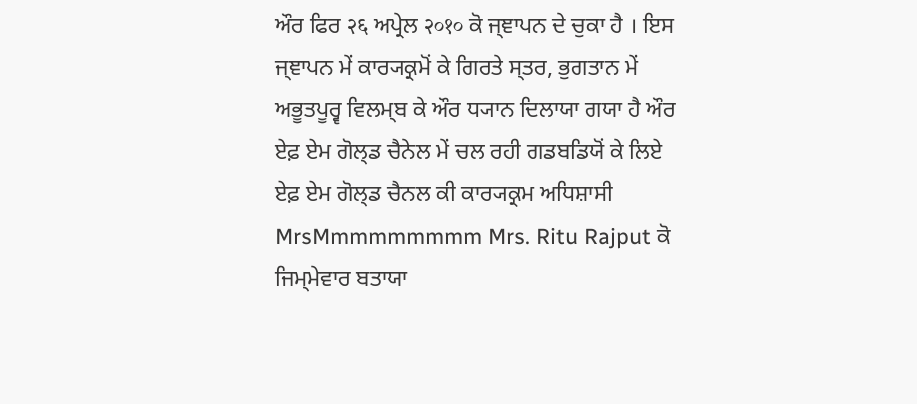ਔਰ ਫਿਰ २६ ਅਪ੍ਰੇਲ २०१० ਕੋ ਜ੍ਞਾਪਨ ਦੇ ਚੁਕਾ ਹੈ । ਇਸ ਜ੍ਞਾਪਨ ਮੇਂ ਕਾਰ੍ਯਕ੍ਰਮੋਂ ਕੇ ਗਿਰਤੇ ਸ੍ਤਰ, ਭੁਗਤਾਨ ਮੇਂ ਅਭੂਤਪੂਰ੍ਵ ਵਿਲਮ੍ਬ ਕੇ ਔਰ ਧ੍ਯਾਨ ਦਿਲਾਯਾ ਗਯਾ ਹੈ ਔਰ ਏਫ਼ ਏਮ ਗੋਲ੍ਡ ਚੈਨੇਲ ਮੇਂ ਚਲ ਰਹੀ ਗਡਬਡਿਯੋਂ ਕੇ ਲਿਏ ਏਫ਼ ਏਮ ਗੋਲ੍ਡ ਚੈਨਲ ਕੀ ਕਾਰ੍ਯਕ੍ਰਮ ਅਧਿਸ਼ਾਸੀ MrsMmmmmmmmm Mrs. Ritu Rajput ਕੋ ਜਿਮ੍ਮੇਵਾਰ ਬਤਾਯਾ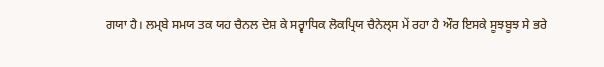ਗਯਾ ਹੈ। ਲਮ੍ਬੇ ਸਮਯ ਤਕ ਯਹ ਚੈਨਲ ਦੇਸ਼ ਕੇ ਸਰ੍ਵਾਧਿਕ ਲੋਕਪ੍ਰਿਯ ਚੈਨੇਲ੍ਸ ਮੇਂ ਰਹਾ ਹੈ ਔਰ ਇਸਕੇ ਸੂਝਬੂਝ ਸੇ ਭਰੇ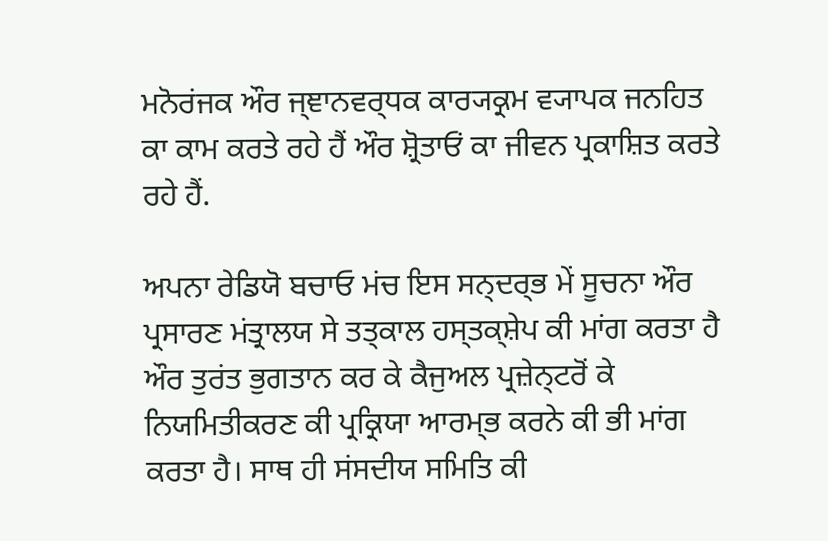ਮਨੋਰਂਜਕ ਔਰ ਜ੍ਞਾਨਵਰ੍ਧਕ ਕਾਰ੍ਯਕ੍ਰਮ ਵ੍ਯਾਪਕ ਜਨਹਿਤ ਕਾ ਕਾਮ ਕਰਤੇ ਰਹੇ ਹੈਂ ਔਰ ਸ਼੍ਰੋਤਾਓਂ ਕਾ ਜੀਵਨ ਪ੍ਰਕਾਸ਼ਿਤ ਕਰਤੇ ਰਹੇ ਹੈਂ.

ਅਪਨਾ ਰੇਡਿਯੋ ਬਚਾਓ ਮਂਚ ਇਸ ਸਨ੍ਦਰ੍ਭ ਮੇਂ ਸੂਚਨਾ ਔਰ ਪ੍ਰਸਾਰਣ ਮਂਤ੍ਰਾਲਯ ਸੇ ਤਤ੍ਕਾਲ ਹਸ੍ਤਕ੍ਸ਼ੇਪ ਕੀ ਮਾਂਗ ਕਰਤਾ ਹੈ ਔਰ ਤੁਰਂਤ ਭੁਗਤਾਨ ਕਰ ਕੇ ਕੈਜੁਅਲ ਪ੍ਰਜ਼ੇਨ੍ਟਰੋਂ ਕੇ ਨਿਯਮਿਤੀਕਰਣ ਕੀ ਪ੍ਰਕ੍ਰਿਯਾ ਆਰਮ੍ਭ ਕਰਨੇ ਕੀ ਭੀ ਮਾਂਗ ਕਰਤਾ ਹੈ। ਸਾਥ ਹੀ ਸਂਸਦੀਯ ਸਮਿਤਿ ਕੀ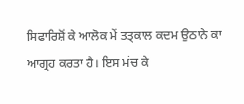ਸਿਫਾਰਿਸ਼ੋਂ ਕੇ ਆਲੋਕ ਮੇਂ ਤਤ੍ਕਾਲ ਕਦਮ ਉਠਾਨੇ ਕਾ ਆਗ੍ਰਹ ਕਰਤਾ ਹੈ। ਇਸ ਮਂਚ ਕੇ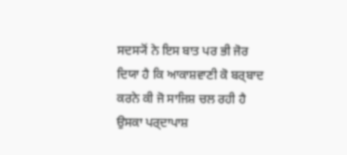ਸਦਸ੍ਯੋਂ ਨੇ ਇਸ ਬਾਤ ਪਰ ਭੀ ਜੋਰ ਦਿਯਾ ਹੈ ਕਿ ਆਕਾਸ਼ਵਾਣੀ ਕੋ ਬਰ੍ਬਾਦ ਕਰਨੇ ਕੀ ਜੋ ਸਾਜਿਸ਼ ਚਲ ਰਹੀ ਹੈ ਉਸਕਾ ਪਰ੍ਦਾਪਾਸ਼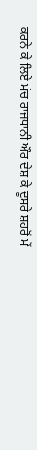ਕਰਨੇ ਕੇ ਲਿਏ ਮਂਚ ਰਾਜਧਾਨੀ ਔਰ ਦੇਸ਼ ਕੇ ਦੂਸਰੇ ਸ਼ਹਰੋਂ ਮੇਂ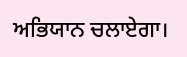ਅਭਿਯਾਨ ਚਲਾਏਗਾ।